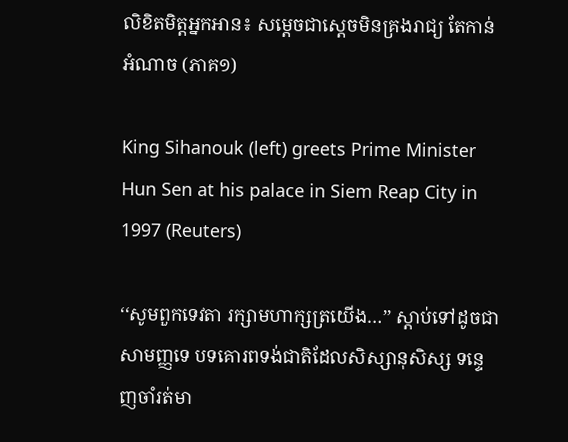លិខិតមិត្តអ្នកអាន៖ សម្តេចជាស្តេចមិនគ្រងរាជ្យ តែកាន់អំណាច (ភាគ១)

King Sihanouk (left) greets Prime Minister Hun Sen at his palace in Siem Reap City in 1997 (Reuters)

‘‘សូមពួកទេវតា រក្សាមហាក្សត្រយើង…’’ ស្តាប់ទៅដូចជាសាមញ្ញទេ បទគោរពទង់ជាតិដែលសិស្សានុសិស្ស ទន្ទេញចាំរត់មា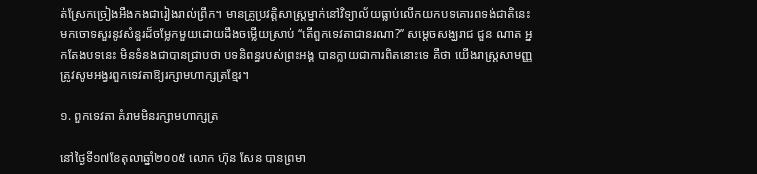ត់ស្រែកច្រៀងអឺងកងជារៀងរាល់ព្រឹក។ មានគ្រូប្រវត្តិសាស្ត្រម្នាក់នៅវិទ្យាល័យធ្លាប់លើកយកបទគោរពទង់ជាតិនេះ មកចោទសួរនូវសំនួរដ៏ចម្លែកមួយដោយដឹងចម្លើយស្រាប់ ‘‘តើពួកទេវតាជានរណា?’’ សម្តេចសង្ឃរាជ ជួន ណាត អ្នកតែងបទនេះ មិនទំនងជាបានជ្រាបថា បទនិពន្ធរបស់ព្រះអង្គ បានក្លាយជាការពិតនោះទេ គឺថា យើងរាស្ត្រសាមញ្ញ ត្រូវសូមអង្វរពួកទេវតាឱ្យរក្សាមហាក្សត្រខ្មែរ។

១. ពួកទេវតា គំរាមមិនរក្សាមហាក្សត្រ

នៅថ្ងៃទី១៧ខែតុលាឆ្នាំ២០០៥ លោក ហ៊ុន សែន បានព្រមា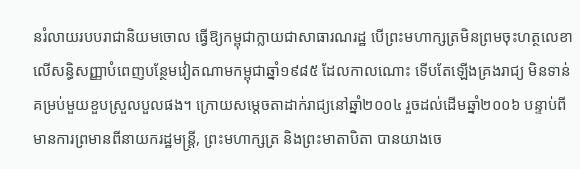នរំលាយរបបរាជានិយមចោល ធ្វើឱ្យកម្ពុជាក្លាយជាសាធារណរដ្ឋ បើព្រះមហាក្សត្រមិនព្រមចុះហត្ថលេខាលើសន្ធិសញ្ញាបំពេញបន្ថែមវៀតណាមកម្ពុជាឆ្នាំ១៩៨៥ ដែលកាលណោះ ទើបតែឡើងគ្រងរាជ្យ មិនទាន់គម្រប់មួយខួបស្រួលបួលផង។ ក្រោយសម្តេចតាដាក់រាជ្យនៅឆ្នាំ២០០៤ រួចដល់ដើមឆ្នាំ២០០៦ បន្ទាប់ពីមានការព្រមានពីនាយករដ្ឋមន្ត្រី, ព្រះមហាក្សត្រ និងព្រះមាតាបិតា បានយាងចេ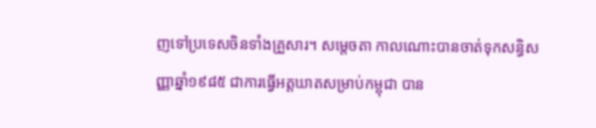ញទៅប្រទេសចិនទាំងគ្រួសារ។ សម្តេចតា កាលណោះបានចាត់ទុកសន្ធិសញ្ញាឆ្នាំ១៩៨៥ ជាការធ្វើអត្តឃាតសម្រាប់កម្ពុជា បាន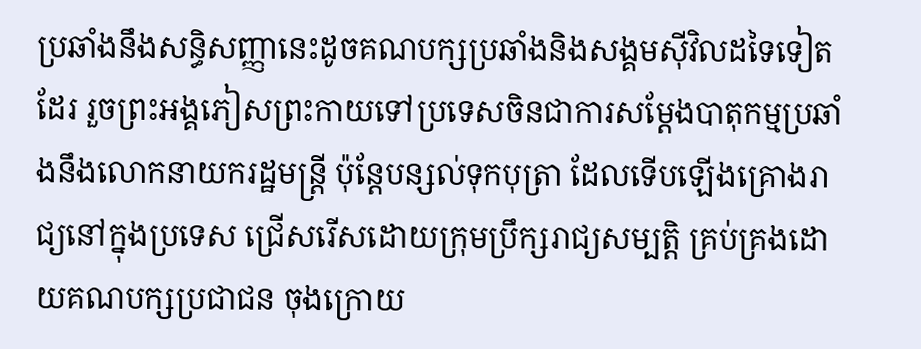ប្រឆាំងនឹងសន្ធិសញ្ញានេះដូចគណបក្សប្រឆាំងនិងសង្គមស៊ីវិលដទៃទៀតដែរ រួចព្រះអង្គភៀសព្រះកាយទៅប្រទេសចិនជាការសម្តែងបាតុកម្មប្រឆាំងនឹងលោកនាយករដ្ឋមន្ត្រី ប៉ុន្តែបន្សល់ទុកបុត្រា ដែលទើបឡើងគ្រោងរាជ្យនៅក្នុងប្រទេស ជ្រើសរើសដោយក្រុមប្រឹក្សរាជ្យសម្បត្តិ គ្រប់គ្រងដោយគណបក្សប្រជាជន ចុងក្រោយ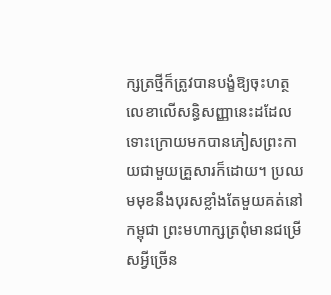ក្សត្រថ្មីក៏ត្រូវបានបង្ខំឱ្យចុះហត្ថលេខាលើសន្ធិសញ្ញានេះដដែល ទោះក្រោយមកបានភៀសព្រះកាយជាមួយគ្រួសារក៏ដោយ។ ប្រឈមមុខនឹងបុរសខ្លាំងតែមួយគត់នៅកម្ពុជា ព្រះមហាក្សត្រពុំមានជម្រើសអ្វីច្រើន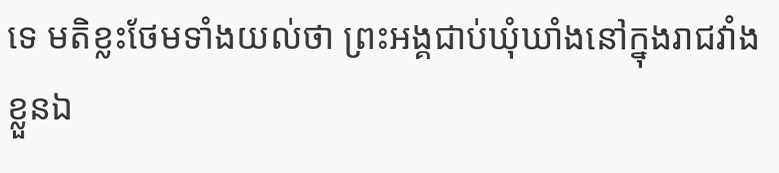ទេ មតិខ្លះថែមទាំងយល់ថា ព្រះអង្គជាប់ឃុំឃាំងនៅក្នុងរាជវាំងខ្លួនឯ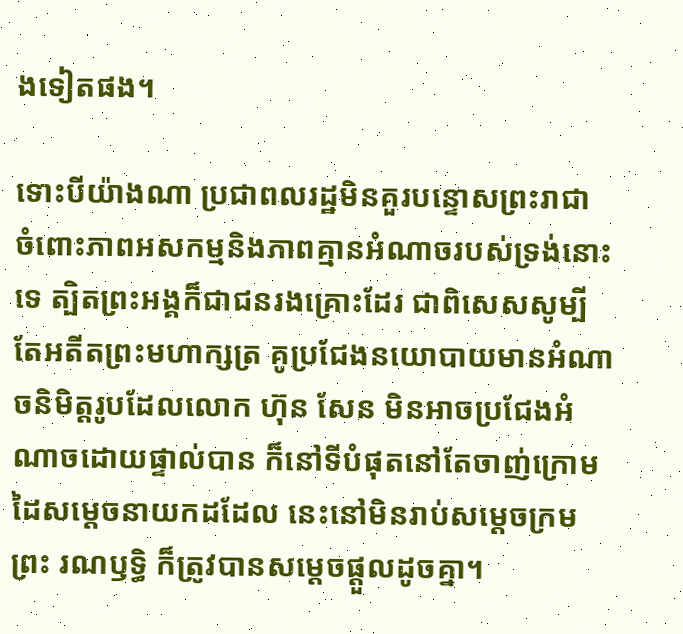ងទៀតផង។

ទោះបីយ៉ាងណា ប្រជាពលរដ្ឋមិនគួរបន្ទោសព្រះរាជា ចំពោះភាពអសកម្មនិងភាពគ្មានអំណាចរបស់ទ្រង់នោះទេ ត្បិតព្រះអង្គក៏ជាជនរងគ្រោះដែរ ជាពិសេសសូម្បីតែអតីតព្រះមហាក្សត្រ គូប្រជែងនយោបាយមានអំណាចនិមិត្តរូបដែលលោក ហ៊ុន សែន មិនអាចប្រជែងអំណាចដោយផ្ទាល់បាន ក៏នៅទីបំផុតនៅតែចាញ់ក្រោមដៃសម្តេចនាយកដដែល នេះនៅមិនរាប់សម្តេចក្រមព្រះ រណឫទ្ធិ ក៏ត្រូវបានសម្តេចផ្តួលដូចគ្នា។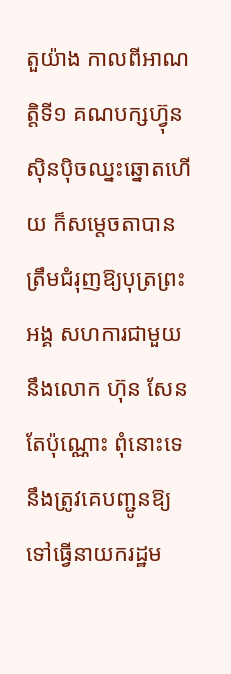តួយ៉ាង កាលពីអាណត្តិទី១ គណបក្សហ៊្វុនស៊ិនប៉ិចឈ្នះឆ្នោតហើយ ក៏សម្តេចតាបានត្រឹមជំរុញឱ្យបុត្រព្រះអង្គ សហការជាមួយនឹងលោក ហ៊ុន សែន តែប៉ុណ្ណោះ ពុំនោះទេ នឹងត្រូវគេបញ្ជូនឱ្យទៅធ្វើនាយករដ្ឋម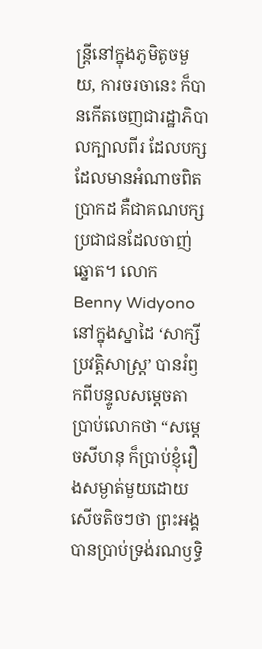ន្ត្រីនៅក្នុងភូមិតូចមួយ, ការចរចានេះ ក៏បានកើតចេញជារដ្ឋាភិបាលក្បាលពីរ ដែលបក្សដែលមានអំណាចពិតប្រាកដ គឺជាគណបក្សប្រជាជនដែលចាញ់ឆ្នោត។ លោក Benny Widyono នៅក្នុងស្នាដៃ ‘សាក្សីប្រវត្តិសាស្ត្រ’ បានរំឭកពីបន្ទូលសម្តេចតាប្រាប់លោកថា “សម្តេចសីហនុ ក៏ប្រាប់ខ្ញុំរឿងសម្ងាត់មួយដោយសើចតិចៗថា ព្រះអង្គបានប្រាប់ទ្រង់រណឫទ្ធិ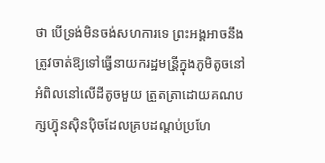ថា បើទ្រង់មិនចង់សហការទេ ព្រះអង្គអាចនឹងត្រូវចាត់ឱ្យទៅធ្វើនាយករដ្ឋមន្រី្តក្នុងភូមិតូចនៅអំពិលនៅលើដីតូចមួយ ត្រួតត្រាដោយគណបក្សហ៊្វុនស៊ិនប៉ិចដែលគ្របដណ្តប់ប្រហែ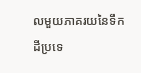លមួយភាគរយនៃទឹកដីប្រទេ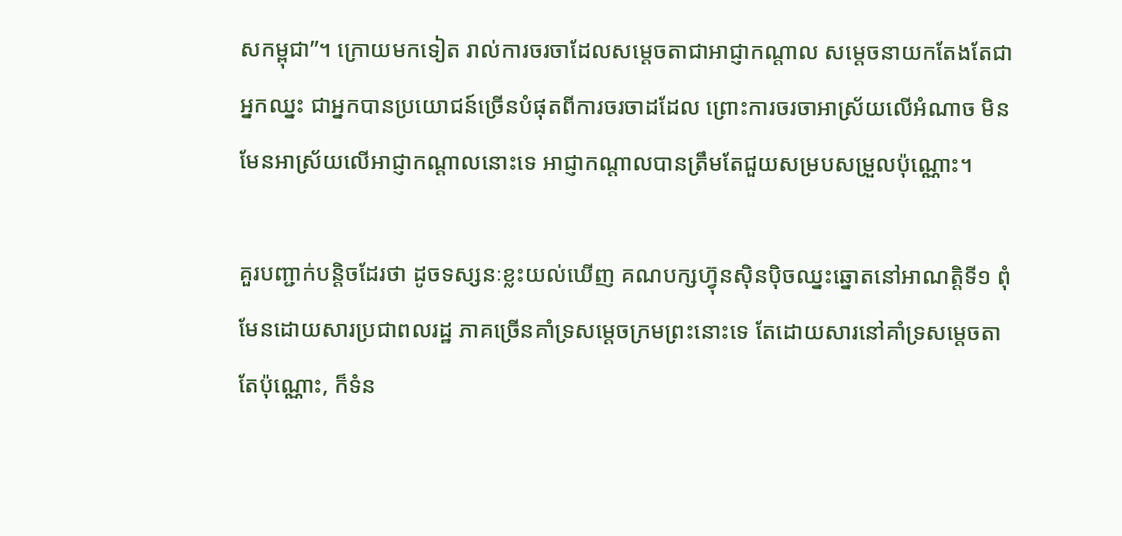សកម្ពុជា”។ ក្រោយមកទៀត រាល់ការចរចាដែលសម្តេចតាជាអាជ្ញាកណ្តាល សម្តេចនាយកតែងតែជាអ្នកឈ្នះ ជាអ្នកបានប្រយោជន៍ច្រើនបំផុតពីការចរចាដដែល ព្រោះការចរចាអាស្រ័យលើអំណាច មិនមែនអាស្រ័យលើអាជ្ញាកណ្តាលនោះទេ អាជ្ញាកណ្តាលបានត្រឹមតែជួយសម្របសម្រួលប៉ុណ្ណោះ។

គួរបញ្ជាក់បន្តិចដែរថា ដូចទស្សនៈខ្លះយល់ឃើញ គណបក្សហ៊្វុនស៊ិនប៉ិចឈ្នះឆ្នោតនៅអាណត្តិទី១ ពុំមែនដោយសារប្រជាពលរដ្ឋ ភាគច្រើនគាំទ្រសម្តេចក្រមព្រះនោះទេ តែដោយសារនៅគាំទ្រសម្តេចតាតែប៉ុណ្ណោះ, ក៏ទំន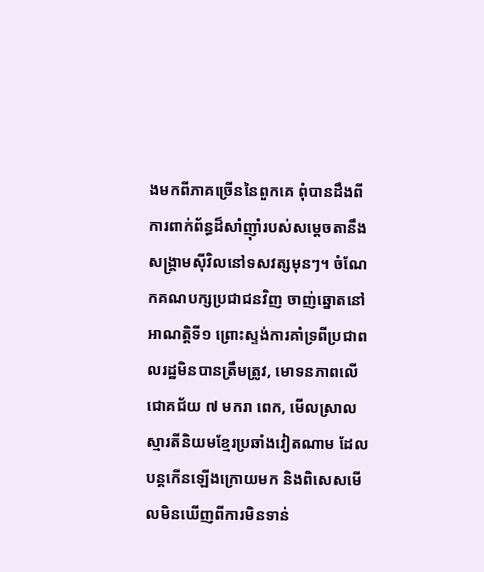ងមកពីភាគច្រើននៃពួកគេ ពុំបានដឹងពីការពាក់ព័ន្ធដ៏សាំញ៉ាំរបស់សម្តេចតានឹងសង្គ្រាមស៊ីវិលនៅទសវត្សមុនៗ។ ចំណែកគណបក្សប្រជាជនវិញ ចាញ់ឆ្នោតនៅអាណត្តិទី១ ព្រោះស្ទង់ការគាំទ្រពីប្រជាពលរដ្ឋមិនបានត្រឹមត្រូវ, មោទនភាពលើជោគជ័យ ៧ មករា ពេក, មើលស្រាលស្មារតីនិយមខ្មែរប្រឆាំងវៀតណាម ដែលបន្តកើនឡើងក្រោយមក និងពិសេសមើលមិនឃើញពីការមិនទាន់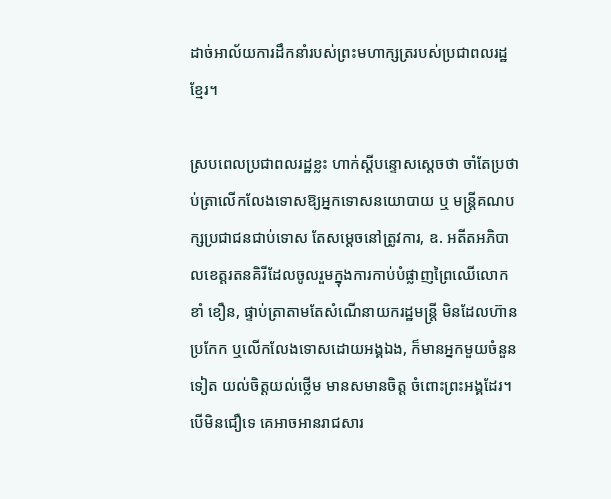ដាច់អាល័យការដឹកនាំរបស់ព្រះមហាក្សត្ររបស់ប្រជាពលរដ្ឋខ្មែរ។

ស្របពេលប្រជាពលរដ្ឋខ្លះ ហាក់ស្តីបន្ទោសស្តេចថា ចាំតែប្រថាប់ត្រាលើកលែងទោសឱ្យអ្នកទោសនយោបាយ ឬ មន្ត្រីគណបក្សប្រជាជនជាប់ទោស តែសម្តេចនៅត្រូវការ, ឧ. អតីតអភិបាលខេត្តរតនគិរីដែលចូលរួមក្នុងការកាប់បំផ្លាញព្រៃឈើលោក ខាំ ខឿន, ផ្ទាប់ត្រាតាមតែសំណើនាយករដ្ឋមន្ត្រី មិនដែលហ៊ានប្រកែក ឬលើកលែងទោសដោយអង្គឯង, ក៏មានអ្នកមួយចំនួនទៀត យល់ចិត្តយល់ថ្លើម មានសមានចិត្ត ចំពោះព្រះអង្គដែរ។ បើមិនជឿទេ គេអាចអានរាជសារ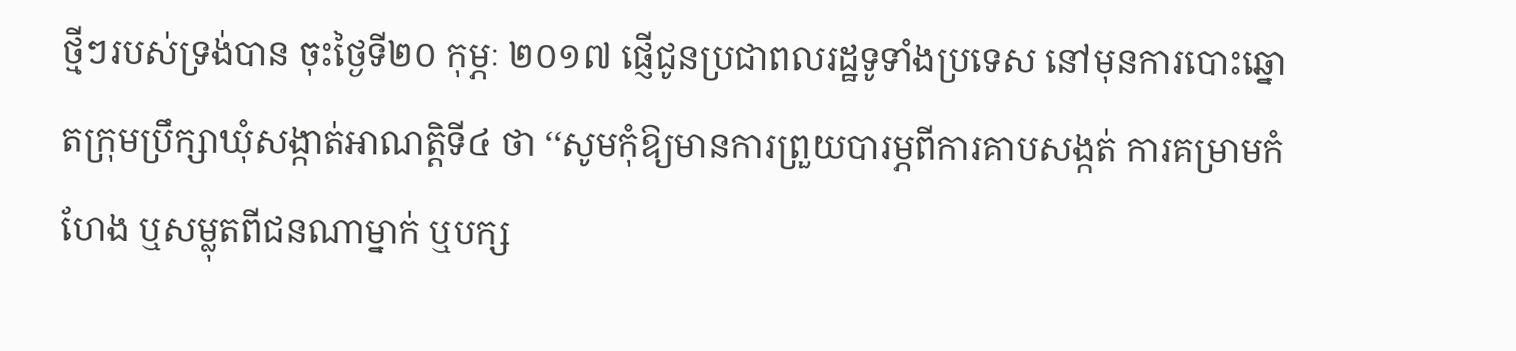ថ្មីៗរបស់ទ្រង់បាន ចុះថ្ងៃទី២០ កុម្ភៈ ២០១៧ ផ្ញើជូនប្រជាពលរដ្ឋទូទាំងប្រទេស នៅមុនការបោះឆ្នោតក្រុមប្រឹក្សាឃុំសង្កាត់អាណត្តិទី៤ ថា ‘‘សូមកុំឱ្យមានការព្រួយបារម្ភពីការគាបសង្កត់ ការគម្រាមកំហែង ឬសម្លុតពីជនណាម្នាក់ ឬបក្ស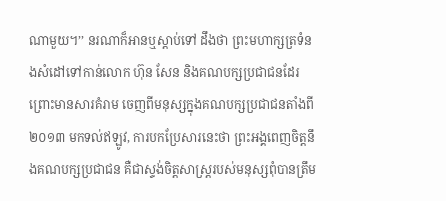ណាមួយ។’’ នរណាក៏អានឬស្តាប់ទៅ ដឹងថា ព្រះមហាក្សត្រទំនងសំដៅទៅកាន់លោក ហ៊ុន សែន និងគណបក្សប្រជាជនដែរព្រោះមានសារគំរាម ចេញពីមនុស្សក្នុងគណបក្សប្រជាជនតាំងពី២០១៣ មកទល់ឥឡូវ, ការបកប្រែសារនេះថា ព្រះអង្គពេញចិត្តនឹងគណបក្សប្រជាជន គឺជាស្ទង់ចិត្តសាស្ត្ររបស់មនុស្សពុំបានត្រឹម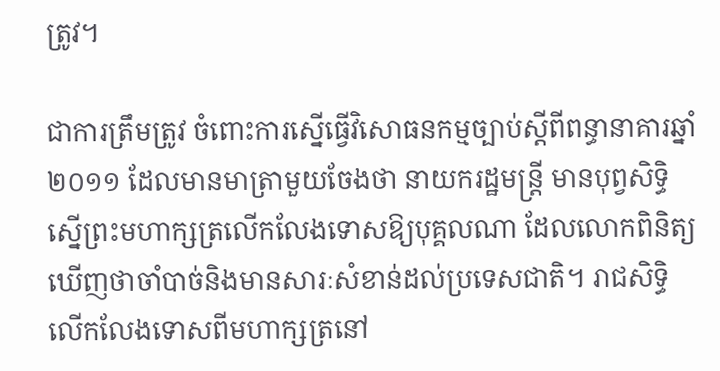ត្រូវ។

ជាការត្រឹមត្រូវ ចំពោះការស្នើធ្វើវិសោធនកម្មច្បាប់ស្តីពីពន្ធានាគារឆ្នាំ២០១១ ដែលមានមាត្រាមួយចែងថា នាយករដ្ឋមន្ត្រី មានបុព្វសិទ្ធិស្នើព្រះមហាក្សត្រលើកលែងទោសឱ្យបុគ្គលណា ដែលលោកពិនិត្យឃើញថាចាំបាច់និងមានសារៈសំខាន់ដល់ប្រទេសជាតិ។ រាជសិទ្ធិលើកលែងទោសពីមហាក្សត្រនៅ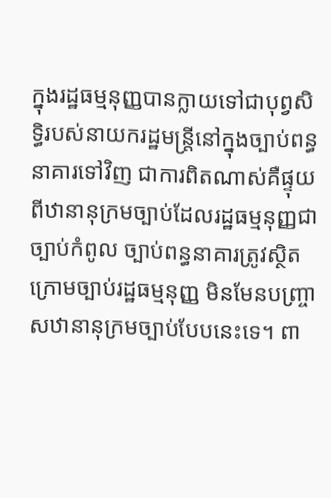ក្នុងរដ្ឋធម្មនុញ្ញបានក្លាយទៅជាបុព្វសិទ្ធិរបស់នាយករដ្ឋមន្ត្រីនៅក្នុងច្បាប់ពន្ធនាគារទៅវិញ ជាការពិតណាស់គឺផ្ទុយពីឋានានុក្រមច្បាប់ដែលរដ្ឋធម្មនុញ្ញជាច្បាប់កំពូល ច្បាប់ពន្ធនាគារត្រូវស្ថិតក្រោមច្បាប់រដ្ឋធម្មនុញ្ញ មិនមែនបញ្ច្រាសឋានានុក្រមច្បាប់បែបនេះទេ។ ពា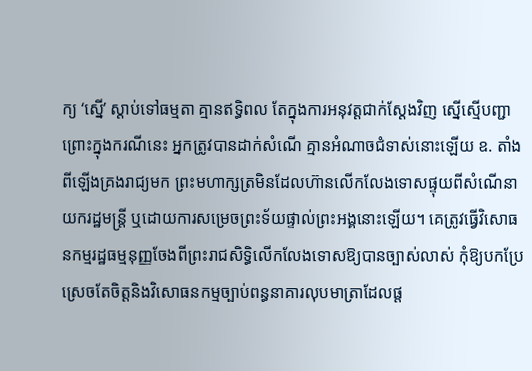ក្យ ‘ស្នើ’ ស្តាប់ទៅធម្មតា គ្មានឥទ្ធិពល តែក្នុងការអនុវត្តជាក់ស្តែងវិញ ស្នើស្មើបញ្ជា ព្រោះក្នុងករណីនេះ អ្នកត្រូវបានដាក់សំណើ គ្មានអំណាចជំទាស់នោះឡើយ ឧ. តាំងពីឡើងគ្រងរាជ្យមក ព្រះមហាក្សត្រមិនដែលហ៊ានលើកលែងទោសផ្ទុយពីសំណើនាយករដ្ឋមន្ត្រី ឬដោយការសម្រេចព្រះទ័យផ្ទាល់ព្រះអង្គនោះឡើយ។ គេត្រូវធ្វើវិសោធនកម្មរដ្ឋធម្មនុញ្ញចែងពីព្រះរាជសិទ្ធិលើកលែងទោសឱ្យបានច្បាស់លាស់ កុំឱ្យបកប្រែស្រេចតែចិត្តនិងវិសោធនកម្មច្បាប់ពន្ធនាគារលុបមាត្រាដែលផ្ត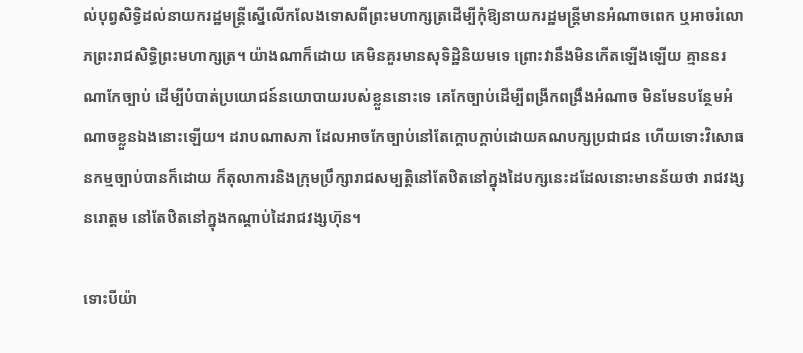ល់បុព្វសិទ្ធិដល់នាយករដ្ឋមន្ត្រីស្នើលើកលែងទោសពីព្រះមហាក្សត្រដើម្បីកុំឱ្យនាយករដ្ឋមន្ត្រីមានអំណាចពេក ឬអាចរំលោភព្រះរាជសិទ្ធិព្រះមហាក្សត្រ។ យ៉ាងណាក៏ដោយ គេមិនគួរមានសុទិដ្ឋិនិយមទេ ព្រោះវានឹងមិនកើតឡើងឡើយ គ្មាននរណាកែច្បាប់ ដើម្បីបំបាត់ប្រយោជន៍នយោបាយរបស់ខ្លួននោះទេ គេកែច្បាប់ដើម្បីពង្រីកពងឹ្រងអំណាច មិនមែនបន្ថែមអំណាចខ្លួនឯងនោះឡើយ។ ដរាបណាសភា ដែលអាចកែច្បាប់នៅតែក្តោបក្តាប់ដោយគណបក្សប្រជាជន ហើយទោះវិសោធនកម្មច្បាប់បានក៏ដោយ ក៏តុលាការនិងក្រុមប្រឹក្សារាជសម្បត្តិនៅតែឋិតនៅក្នុងដៃបក្សនេះដដែលនោះមានន័យថា រាជវង្សនរោត្តម នៅតែឋិតនៅក្នុងកណ្តាប់ដៃរាជវង្សហ៊ុន។

ទោះបីយ៉ា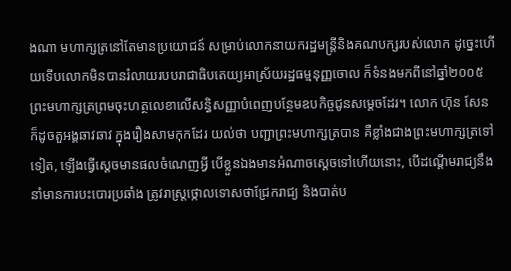ងណា មហាក្សត្រនៅតែមានប្រយោជន៍ សម្រាប់លោកនាយករដ្ឋមន្ត្រីនិងគណបក្សរបស់លោក ដូច្នេះហើយទើបលោកមិនបានរំលាយរបបរាជាធិបតេយ្យអាស្រ័យរដ្ឋធម្មនុញ្ញចោល ក៏ទំនងមកពីនៅឆ្នាំ២០០៥ ព្រះមហាក្សត្រព្រមចុះហត្ថលេខាលើសន្ធិសញ្ញាបំពេញបន្ថែមឧបកិច្ចជូនសម្តេចដែរ។ លោក ហ៊ុន សែន ក៏ដូចតួអង្គឆាវឆាវ ក្នុងរឿងសាមកុកដែរ យល់ថា បញ្ជាព្រះមហាក្សត្របាន គឺខ្លាំងជាងព្រះមហាក្សត្រទៅទៀត, ឡើងធ្វើស្តេចមានផលចំណេញអ្វី បើខ្លួនឯងមានអំណាចស្តេចទៅហើយនោះ, បើដណ្តើមរាជ្យនឹងនាំមានការបះបោរប្រឆាំង ត្រូវរាស្ត្រថ្កោលទោសថាជ្រែករាជ្យ និងបាត់ប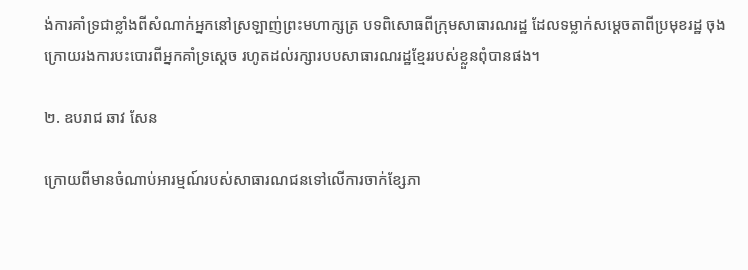ង់ការគាំទ្រជាខ្លាំងពីសំណាក់អ្នកនៅស្រឡាញ់ព្រះមហាក្សត្រ បទពិសោធពីក្រុមសាធារណរដ្ឋ ដែលទម្លាក់សម្តេចតាពីប្រមុខរដ្ឋ ចុងក្រោយរងការបះបោរពីអ្នកគាំទ្រស្តេច រហូតដល់រក្សារបបសាធារណរដ្ឋខ្មែររបស់ខ្លួនពុំបានផង។

២. ឧបរាជ ឆាវ សែន

ក្រោយពីមានចំណាប់អារម្មណ៍របស់សាធារណជនទៅលើការចាក់ខ្សែភា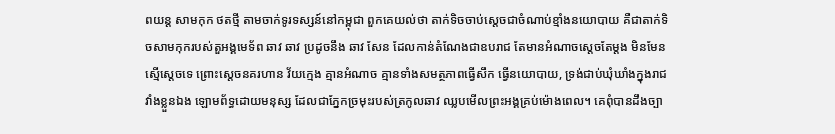ពយន្ត សាមកុក ថតថ្មី តាមចាក់ទូរទស្សន៍នៅកម្ពុជា ពួកគេយល់ថា តាក់ទិចចាប់ស្តេចជាចំណាប់ខ្មាំងនយោបាយ គឺជាតាក់ទិចសាមកុករបស់តួអង្គមេទ័ព ឆាវ ឆាវ ប្រដូចនឹង ឆាវ សែន ដែលកាន់តំណែងជាឧបរាជ តែមានអំណាចស្តេចតែម្តង មិនមែនស្មើស្តេចទេ ព្រោះស្តេចនគរហាន វ័យក្មេង គ្មានអំណាច គ្មានទាំងសមត្ថភាពធ្វើសឹក ធ្វើនយោបាយ, ទ្រង់ជាប់ឃុំឃាំងក្នុងរាជវាំងខ្លួនឯង ឡោមព័ទ្ធដោយមនុស្ស ដែលជាភ្នែកច្រមុះរបស់ត្រកូលឆាវ ឈ្លបមើលព្រះអង្គគ្រប់ម៉ោងពេល។ គេពុំបានដឹងច្បា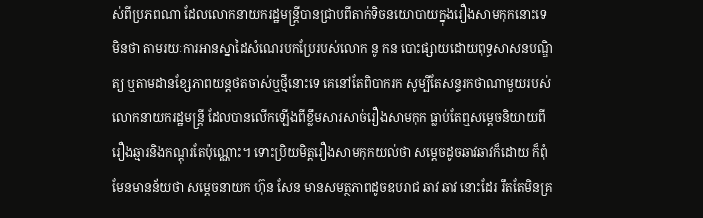ស់ពីប្រភពណា ដែលលោកនាយករដ្ឋមន្ត្រីបានជ្រាបពីតាក់ទិចនយោបាយក្នុងរឿងសាមកុកនោះទេ មិនថា តាមរយៈការអានស្នាដៃសំណេរបកប្រែរបស់លោក នូ កន បោះផ្សាយដោយពុទ្ធសាសនបណ្ឌិត្យ ឬតាមដានខ្សែភាពយន្តថតចាស់ឬថ្មីនោះទេ គេនៅតែពិបាករក សូម្បីតែសន្ទរកថាណាមួយរបស់លោកនាយករដ្ឋមន្ត្រី ដែលបានលើកឡើងពីខ្លឹមសារសាច់រឿងសាមកុក ធ្លាប់តែឮសម្តេចនិយាយពីរឿងឆ្មារនិងកណ្តុរតែប៉ុណ្ណោះ។ ទោះប្រិយមិត្តរឿងសាមកុកយល់ថា សម្តេចដូចឆាវឆាវក៏ដោយ ក៏ពុំមែនមានន័យថា សម្តេចនាយក ហ៊ុន សែន មានសមត្ថភាពដូចឧបរាជ ឆាវ ឆាវ នោះដែរ រឹតតែមិនគ្រ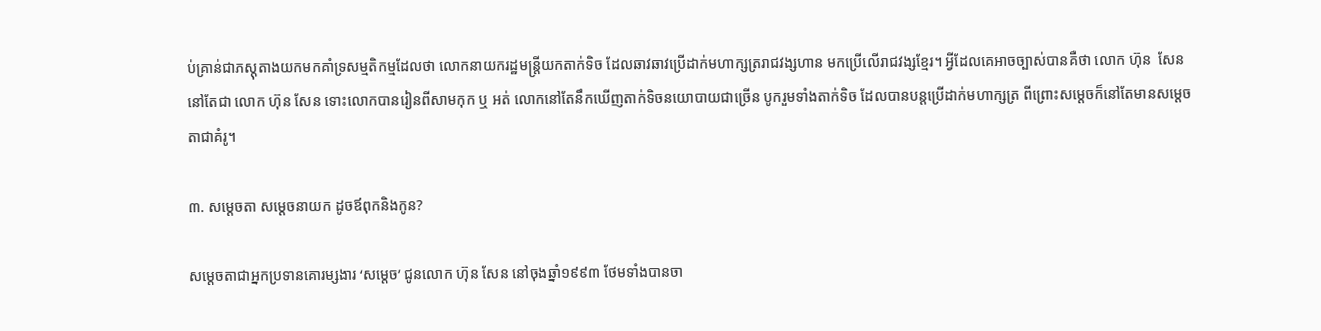ប់គ្រាន់ជាភស្តុតាងយកមកគាំទ្រសម្មតិកម្មដែលថា លោកនាយករដ្ឋមន្ត្រីយកតាក់ទិច ដែលឆាវឆាវប្រើដាក់មហាក្សត្ររាជវង្សហាន មកប្រើលើរាជវង្សខ្មែរ។ អ្វីដែលគេអាចច្បាស់បានគឺថា លោក ហ៊ុន  សែន នៅតែជា លោក ហ៊ុន សែន ទោះលោកបានរៀនពីសាមកុក ឬ អត់ លោកនៅតែនឹកឃើញតាក់ទិចនយោបាយជាច្រើន បូករួមទាំងតាក់ទិច ដែលបានបន្តប្រើដាក់មហាក្សត្រ ពីព្រោះសម្តេចក៏នៅតែមានសម្តេចតាជាគំរូ។

៣. សម្តេចតា សម្តេចនាយក ដូចឪពុកនិងកូន?

សម្តេចតាជាអ្នកប្រទានគោរម្សងារ ‘សម្តេច’ ជូនលោក ហ៊ុន សែន នៅចុងឆ្នាំ១៩៩៣ ថែមទាំងបានចា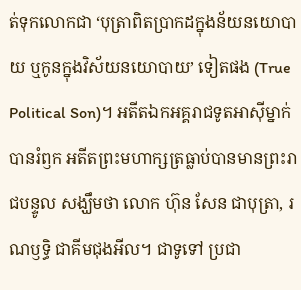ត់ទុកលោកជា ‘បុត្រាពិតប្រាកដក្នុងន័យនយោបាយ ឬកូនក្នុងវិស័យនយោបាយ’ ទៀតផង (True Political Son)។ អតីតឯកអគ្គរាជទូតអាស៊ីម្នាក់បានរំឭក អតីតព្រះមហាក្សត្រធ្លាប់បានមានព្រះរាជបន្ទូល សង្ឃឹមថា លោក ហ៊ុន សែន ជាបុត្រា, រណឫទ្ធិ ជាគីមជុងអីល។ ជាទូទៅ ប្រជា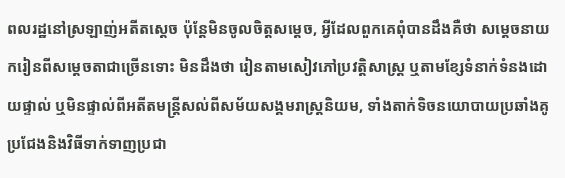ពលរដ្ឋនៅស្រឡាញ់អតីតស្តេច ប៉ុន្តែមិនចូលចិត្តសម្តេច, អ្វីដែលពួកគេពុំបានដឹងគឺថា សម្តេចនាយករៀនពីសម្តេចតាជាច្រើនទោះ មិនដឹងថា រៀនតាមសៀវភៅប្រវត្តិសាស្ត្រ ឬតាមខ្សែទំនាក់ទំនងដោយផ្ទាល់ ឬមិនផ្ទាល់ពីអតីតមន្ត្រីសល់ពីសម័យសង្គមរាស្ត្រនិយម, ទាំងតាក់ទិចនយោបាយប្រឆាំងគូប្រជែងនិងវិធីទាក់ទាញប្រជា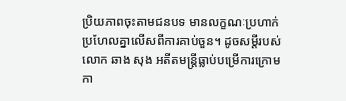ប្រិយភាពចុះតាមជនបទ មានលក្ខណៈប្រហាក់ប្រហែលគ្នាលើសពីការគាប់ចួន។ ដូចសម្តីរបស់លោក ឆាង សុង អតីតមន្ត្រីធ្លាប់បម្រើការក្រោមកា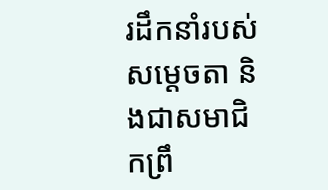រដឹកនាំរបស់សម្តេចតា និងជាសមាជិកព្រឹ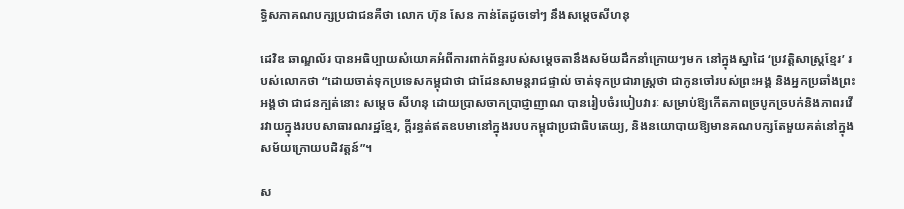ទ្ធិសភាគណបក្សប្រជាជនគឺថា លោក ហ៊ុន សែន កាន់តែដូចទៅៗ នឹងសម្តេចសីហនុ

ដេវិឌ ឆាណ្ឌល័រ បានអធិប្បាយសំយោគអំពីការពាក់ព័ន្ធរបស់សម្តេចតានឹងសម័យដឹកនាំក្រោយៗមក នៅក្នុងស្នាដៃ ‘ប្រវត្តិសាស្ត្រខ្មែរ’ របស់លោកថា “ដោយចាត់ទុកប្រទេសកម្ពុជាថា ជាដែនសាមន្តរាជផ្ទាល់ ចាត់ទុកប្រជារាស្ត្រថា ជាកូនចៅរបស់ព្រះអង្គ និងអ្នកប្រឆាំងព្រះអង្គថា ជាជនក្បត់នោះ សម្តេច សីហនុ ដោយប្រាសចាកប្រាជ្ញាញាណ បានរៀបចំរបៀបវារៈ សម្រាប់ឱ្យកើតភាពច្របូកច្របក់និងភាពរវើរវាយក្នុងរបបសាធារណរដ្ឋខ្មែរ, ក្តីរន្ធត់ឥតឧបមានៅក្នុងរបបកម្ពុជាប្រជាធិបតេយ្យ, និងនយោបាយឱ្យមានគណបក្សតែមួយគត់នៅក្នុងសម័យក្រោយបដិវត្តន៍”។

ស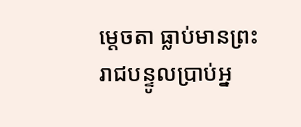ម្តេចតា ធ្លាប់មានព្រះរាជបន្ទូលប្រាប់អ្ន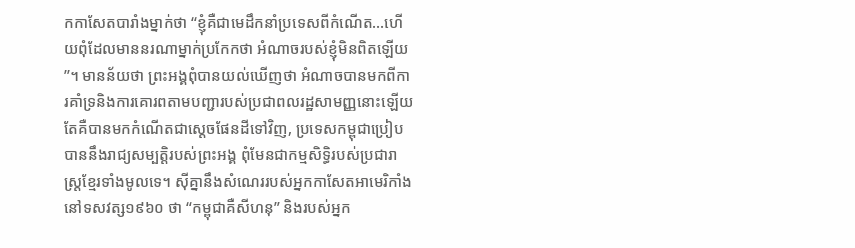កកាសែតបារាំងម្នាក់ថា ‘‘ខ្ញុំគឺជាមេដឹកនាំប្រទេសពីកំណើត…ហើយពុំដែលមាននរណាម្នាក់ប្រកែកថា អំណាចរបស់ខ្ញុំមិនពិតឡើយ’’។ មានន័យថា ព្រះអង្គពុំបានយល់ឃើញថា អំណាចបានមកពីការគាំទ្រនិងការគោរពតាមបញ្ជារបស់ប្រជាពលរដ្ឋសាមញ្ញនោះឡើយ តែគឺបានមកកំណើតជាស្តេចផែនដីទៅវិញ, ប្រទេសកម្ពុជាប្រៀបបាននឹងរាជ្យសម្បត្តិរបស់ព្រះអង្គ ពុំមែនជាកម្មសិទ្ធិរបស់ប្រជារាស្ត្រខ្មែរទាំងមូលទេ។ ស៊ីគ្នានឹងសំណេររបស់អ្នកកាសែតអាមេរិកាំងនៅទសវត្ស១៩៦០ ថា “កម្ពុជាគឺសីហនុ” និងរបស់អ្នក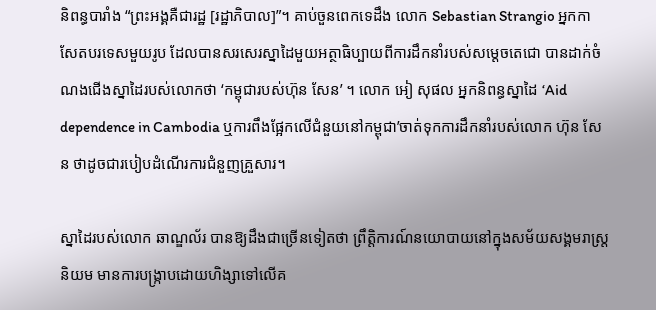និពន្ធបារាំង “ព្រះអង្គគឺជារដ្ឋ [រដ្ឋាភិបាល]”។ គាប់ចួនពេកទេដឹង លោក Sebastian Strangio អ្នកកាសែតបរទេសមួយរូប ដែលបានសរសេរស្នាដៃមួយអត្ថាធិប្បាយពីការដឹកនាំរបស់សម្តេចតេជោ បានដាក់ចំណងជើងស្នាដៃរបស់លោកថា ‘កម្ពុជារបស់ហ៊ុន សែន’ ។ លោក អៀ សុផល អ្នកនិពន្ធស្នាដៃ ‘Aid dependence in Cambodia ឬការពឹងផ្អែកលើជំនួយនៅកម្ពុជា’ចាត់ទុកការដឹកនាំរបស់លោក ហ៊ុន សែន ថាដូចជារបៀបដំណើរការជំនួញគ្រួសារ។

ស្នាដៃរបស់លោក ឆាណ្ឌល័រ បានឱ្យដឹងជាច្រើនទៀតថា ព្រឹត្តិការណ៍នយោបាយនៅក្នុងសម័យសង្គមរាស្ត្រនិយម មានការបង្ក្រាបដោយហិង្សាទៅលើគ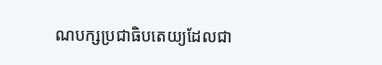ណបក្សប្រជាធិបតេយ្យដែលជា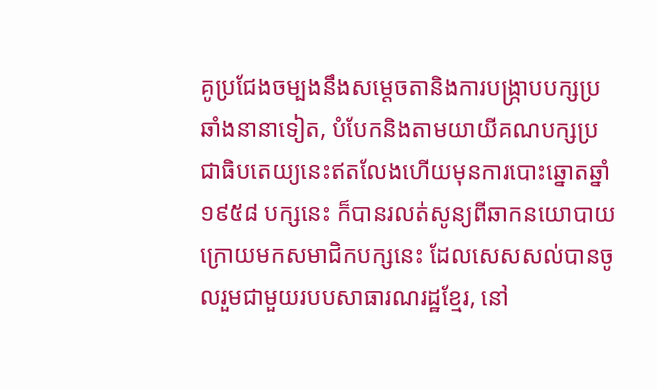គូប្រជែងចម្បងនឹងសម្តេចតានិងការបង្ក្រាបបក្សប្រឆាំងនានាទៀត, បំបែកនិងតាមយាយីគណបក្សប្រជាធិបតេយ្យនេះឥតលែងហើយមុនការបោះឆ្នោតឆ្នាំ១៩៥៨ បក្សនេះ ក៏បានរលត់សូន្យពីឆាកនយោបាយ ក្រោយមកសមាជិកបក្សនេះ ដែលសេសសល់បានចូលរួមជាមួយរបបសាធារណរដ្ឋខ្មែរ, នៅ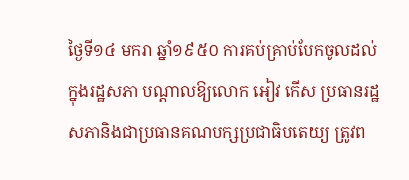ថ្ងៃទី១៤ មករា ឆ្នាំ១៩៥០ ការគប់គ្រាប់បែកចូលដល់ក្នុងរដ្ឋសភា បណ្តាលឱ្យលោក អៀវ កើស ប្រធានរដ្ឋសភានិងជាប្រធានគណបក្សប្រជាធិបតេយ្យ ត្រូវព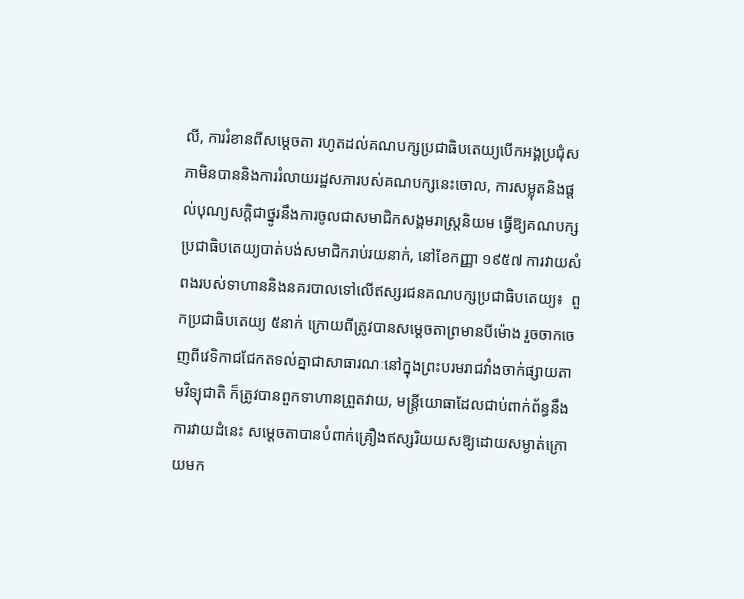លី, ការរំខានពីសម្តេចតា រហូតដល់គណបក្សប្រជាធិបតេយ្យបើកអង្គប្រជុំសភាមិនបាននិងការរំលាយរដ្ឋសភារបស់គណបក្សនេះចោល, ការសម្លុតនិងផ្តល់បុណ្យសក្តិជាថ្នូរនឹងការចូលជាសមាជិកសង្គមរាស្ត្រនិយម ធ្វើឱ្យគណបក្សប្រជាធិបតេយ្យបាត់បង់សមាជិករាប់រយនាក់, នៅខែកញ្ញា ១៩៥៧ ការវាយសំពងរបស់ទាហាននិងនគរបាលទៅលើឥស្សរជនគណបក្សប្រជាធិបតេយ្យ៖  ពួកប្រជាធិបតេយ្យ ៥នាក់ ក្រោយពីត្រូវបានសម្តេចតាព្រមានបីម៉ោង រួចចាកចេញពីវេទិកាជជែកតទល់គ្នាជាសាធារណៈនៅក្នុងព្រះបរមរាជវាំងចាក់ផ្សាយតាមវិទ្យុជាតិ ក៏ត្រូវបានពួកទាហានព្រួតវាយ, មន្ត្រីយោធាដែលជាប់ពាក់ព័ន្ធនឹងការវាយដំនេះ សម្តេចតាបានបំពាក់គ្រឿងឥស្សរិយយសឱ្យដោយសម្ងាត់ក្រោយមក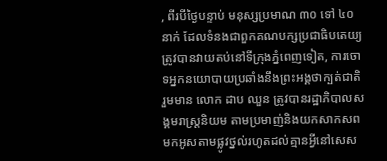, ពីរបីថ្ងៃបន្ទាប់ មនុស្សប្រមាណ ៣០ ទៅ ៤០ នាក់ ដែលទំនងជាពួកគណបក្សប្រជាធិបតេយ្យត្រូវបានវាយតប់នៅទីក្រុងភ្នំពេញទៀត, ការចោទអ្នកនយោបាយប្រឆាំងនឹងព្រះអង្គថាក្បត់ជាតិ រួមមាន លោក ដាប ឈួន ត្រូវបានរដ្ឋាភិបាលសង្គមរាស្ត្រនិយម តាមប្រមាញ់និងយកសាកសពមកអូសតាមផ្លូវថ្នល់រហូតដល់គ្មានអ្វីនៅសេស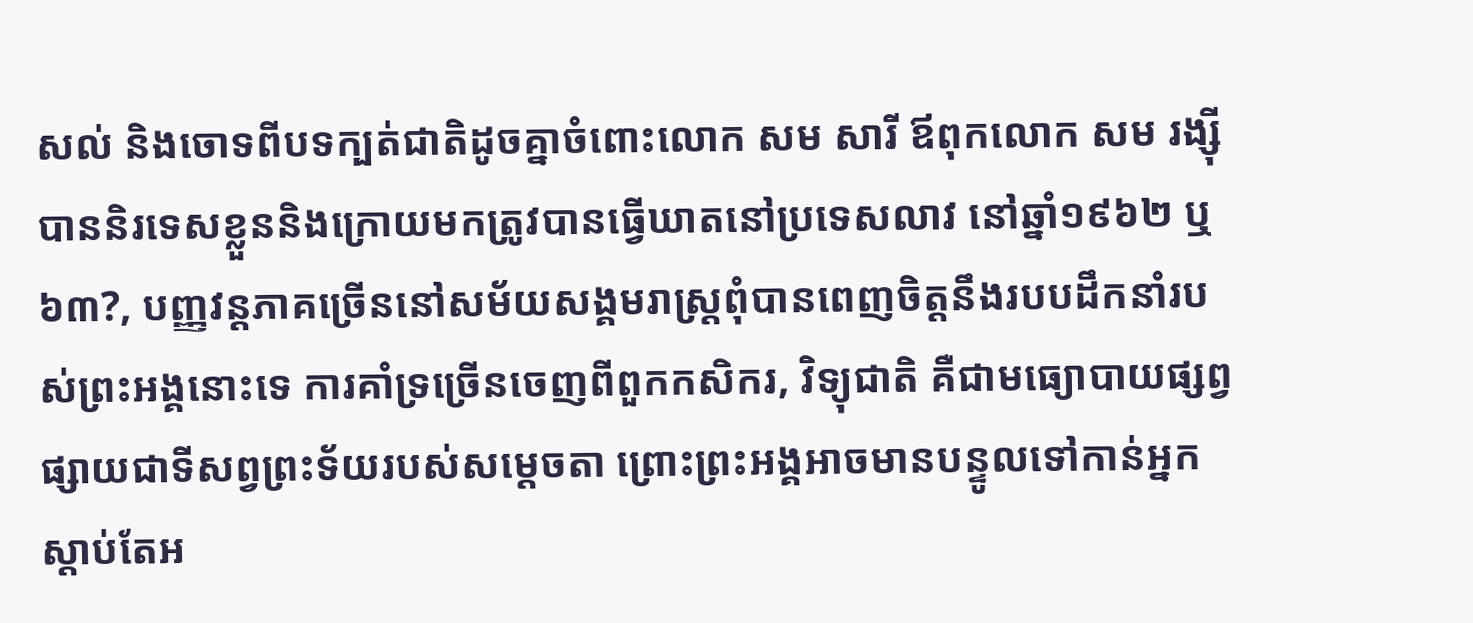សល់ និងចោទពីបទក្បត់ជាតិដូចគ្នាចំពោះលោក សម សារី ឪពុកលោក សម រង្ស៊ី បាននិរទេសខ្លួននិងក្រោយមកត្រូវបានធ្វើឃាតនៅប្រទេសលាវ នៅឆ្នាំ១៩៦២ ឬ៦៣?, បញ្ញវន្តភាគច្រើននៅសម័យសង្គមរាស្ត្រពុំបានពេញចិត្តនឹងរបបដឹកនាំរបស់ព្រះអង្គនោះទេ ការគាំទ្រច្រើនចេញពីពួកកសិករ, វិទ្យុជាតិ គឺជាមធ្យោបាយផ្សព្វផ្សាយជាទីសព្វព្រះទ័យរបស់សម្តេចតា ព្រោះព្រះអង្គអាចមានបន្ទូលទៅកាន់អ្នកស្តាប់តែអ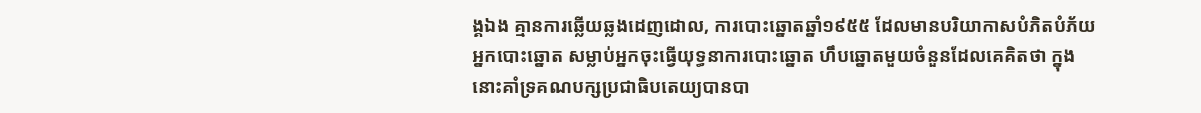ង្គឯង គ្មានការឆ្លើយឆ្លងដេញដោល, ការបោះឆ្នោតឆ្នាំ១៩៥៥ ដែលមានបរិយាកាសបំភិតបំភ័យអ្នកបោះឆ្នោត សម្លាប់អ្នកចុះធ្វើយុទ្ធនាការបោះឆ្នោត ហឹបឆ្នោតមួយចំនួនដែលគេគិតថា ក្នុងនោះគាំទ្រគណបក្សប្រជាធិបតេយ្យបានបា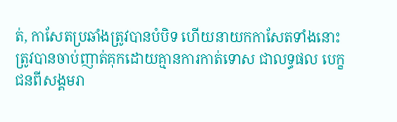ត់, កាសែតប្រឆាំងត្រូវបានបំបិទ ហើយនាយកកាសែតទាំងនោះ ត្រូវបានចាប់ញាត់គុកដោយគ្មានការកាត់ទោស ជាលទ្ធផល បេក្ខជនពីសង្គមរា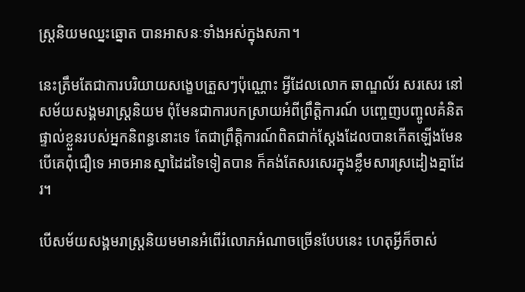ស្ត្រនិយមឈ្នះឆ្នោត បានអាសនៈទាំងអស់ក្នុងសភា។

នេះត្រឹមតែជាការបរិយាយសង្ខេបត្រួសៗប៉ុណ្ណោះ អ្វីដែលលោក ឆាណ្ឌល័រ សរសេរ នៅសម័យសង្គមរាស្ត្រនិយម ពុំមែនជាការបកស្រាយអំពីព្រឹត្តិការណ៍ បញ្ចេញបញ្ចូលគំនិតផ្ទាល់ខ្លួនរបស់អ្នកនិពន្ធនោះទេ តែជាព្រឹត្តិការណ៍ពិតជាក់ស្តែងដែលបានកើតឡើងមែន បើគេពុំជឿទេ អាចអានស្នាដៃដទៃទៀតបាន ក៏គង់តែសរសេរក្នុងខ្លឹមសារស្រដៀងគ្នាដែរ។

បើសម័យសង្គមរាស្ត្រនិយមមានអំពើរំលោភអំណាចច្រើនបែបនេះ ហេតុអ្វីក៏ចាស់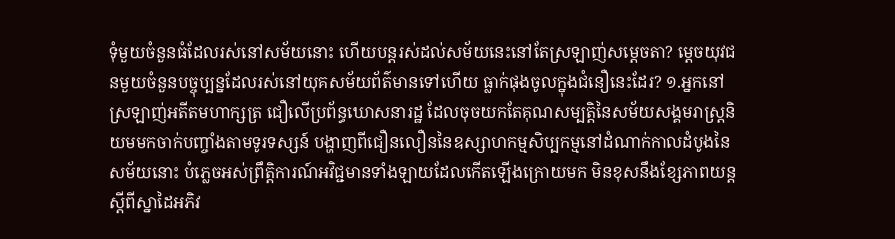ទុំមួយចំនួនធំដែលរស់នៅសម័យនោះ ហើយបន្តរស់ដល់សម័យនេះនៅតែស្រឡាញ់សម្តេចតា? ម្តេចយុវជនមួយចំនួនបច្ចុប្បន្នដែលរស់នៅយុគសម័យព័ត៌មានទៅហើយ ធ្លាក់ផុងចូលក្នុងជំនឿនេះដែរ? ១.អ្នកនៅស្រឡាញ់អតីតមហាក្សត្រ ជឿលើប្រព័ន្ធឃោសនារដ្ឋ ដែលចុចយកតែគុណសម្បត្តិនៃសម័យសង្គមរាស្ត្រនិយមមកចាក់បញ្ចាំងតាមទូរទស្សន៍ បង្ហាញពីជឿនលឿននៃឧស្សាហកម្មសិប្បកម្មនៅដំណាក់កាលដំបូងនៃសម័យនោះ បំភ្លេចអស់ព្រឹត្តិការណ៍អវិជ្ជមានទាំងឡាយដែលកើតឡើងក្រោយមក មិនខុសនឹងខ្សែភាពយន្តស្តីពីស្នាដៃអភិវ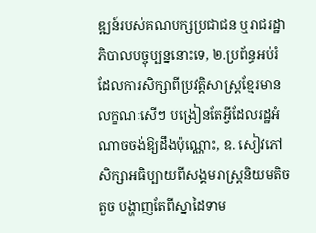ឌ្ឍន៍របស់គណបក្សប្រជាជន ឬរាជរដ្ឋាភិបាលបច្ចុប្បន្ននោះទេ, ២.ប្រព័ន្ធអប់រំ ដែលការសិក្សាពីប្រវត្តិសាស្ត្រខ្មែរមានលក្ខណៈសើៗ បង្រៀនតែអ្វីដែលរដ្ឋអំណាចចង់ឱ្យដឹងប៉ុណ្ណោះ, ឧ. សៀវភៅសិក្សាអធិប្បាយពីសង្គមរាស្ត្រនិយមតិចតួច បង្ហាញតែពីស្នាដៃទាម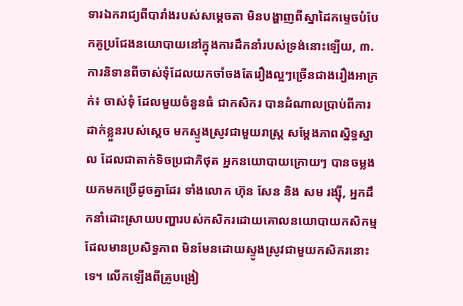ទារឯករាជ្យពីបារាំងរបស់សម្តេចតា មិនបង្ហាញពីស្នាដៃកម្ទេចបំបែកគូប្រជែងនយោបាយនៅក្នុងការដឹកនាំរបស់ទ្រង់នោះឡើយ, ៣.ការនិទានពីចាស់ទុំដែលយកចាំចងតែរឿងល្អៗច្រើនជាងរឿងអាក្រក់៖ ចាស់ទុំ ដែលមួយចំនួនធំ ជាកសិករ បានដំណាលប្រាប់ពីការដាក់ខ្លួនរបស់ស្តេច មកស្ទូងស្រូវជាមួយរាស្ត្រ សម្តែងភាពស្និទ្ធស្នាល ដែលជាតាក់ទិចប្រជាភិថុត អ្នកនយោបាយក្រោយៗ បានចម្លងយកមកប្រើដូចគ្នាដែរ ទាំងលោក ហ៊ុន សែន និង សម រង្ស៊ី, អ្នកដឹកនាំដោះស្រាយបញ្ហារបស់កសិករដោយគោលនយោបាយកសិកម្មដែលមានប្រសិទ្ធភាព មិនមែនដោយស្ទូងស្រូវជាមួយកសិករនោះទេ។ លើកឡើងពីគូ្របង្រៀ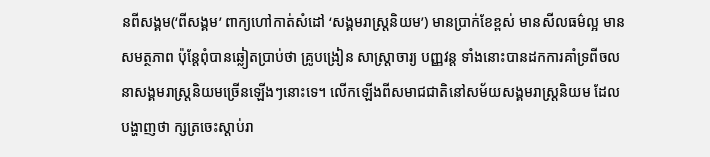នពីសង្គម(‘ពីសង្គម’ ពាក្យហៅកាត់សំដៅ ‘សង្គមរាស្ត្រនិយម’) មានប្រាក់ខែខ្ពស់ មានសីលធម៌ល្អ មានសមត្ថភាព ប៉ុន្តែពុំបានឆ្លៀតប្រាប់ថា គ្រូបង្រៀន សាស្ត្រាចារ្យ បញ្ញវន្ត ទាំងនោះបានដកការគាំទ្រពីចលនាសង្គមរាស្ត្រនិយមច្រើនឡើងៗនោះទេ។ លើកឡើងពីសមាជជាតិនៅសម័យសង្គមរាស្ត្រនិយម ដែលបង្ហាញថា ក្សត្រចេះស្តាប់រា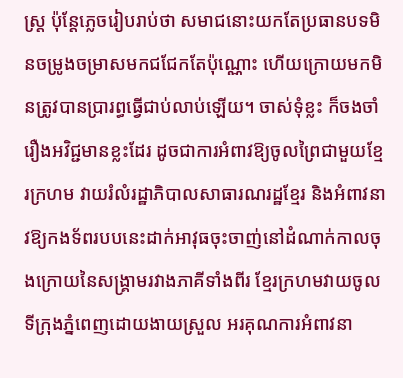ស្ត្រ ប៉ុន្តែភ្លេចរៀបរាប់ថា សមាជនោះយកតែប្រធានបទមិនចម្រូងចម្រាសមកជជែកតែប៉ុណ្ណោះ ហើយក្រោយមកមិនត្រូវបានប្រារព្ធធ្វើជាប់លាប់ឡើយ។ ចាស់ទុំខ្លះ ក៏ចងចាំរឿងអវិជ្ជមានខ្លះដែរ ដូចជាការអំពាវឱ្យចូលព្រៃជាមួយខ្មែរក្រហម វាយរំលំរដ្ឋាភិបាលសាធារណរដ្ឋខ្មែរ និងអំពាវនាវឱ្យកងទ័ពរបបនេះដាក់អាវុធចុះចាញ់នៅដំណាក់កាលចុងក្រោយនៃសង្គ្រាមរវាងភាគីទាំងពីរ ខ្មែរក្រហមវាយចូលទីក្រុងភ្នំពេញដោយងាយស្រួល អរគុណការអំពាវនា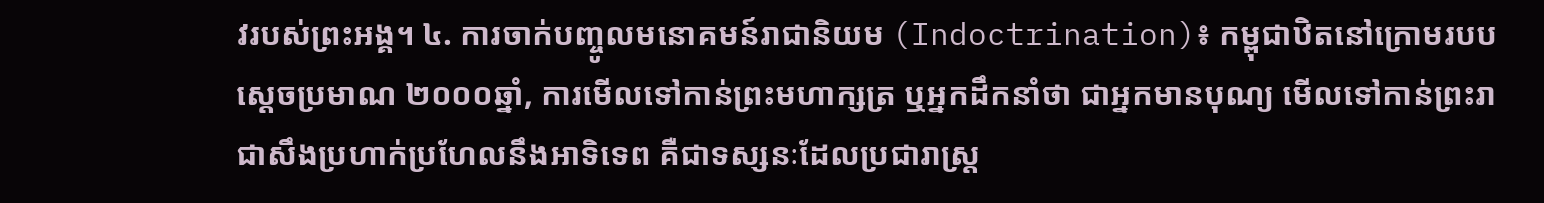វរបស់ព្រះអង្គ។ ៤. ការចាក់បញ្ចូលមនោគមន៍រាជានិយម (Indoctrination)៖ កម្ពុជាឋិតនៅក្រោមរបបស្តេចប្រមាណ ២០០០ឆ្នាំ, ការមើលទៅកាន់ព្រះមហាក្សត្រ ឬអ្នកដឹកនាំថា ជាអ្នកមានបុណ្យ មើលទៅកាន់ព្រះរាជាសឹងប្រហាក់ប្រហែលនឹងអាទិទេព គឺជាទស្សនៈដែលប្រជារាស្ត្រ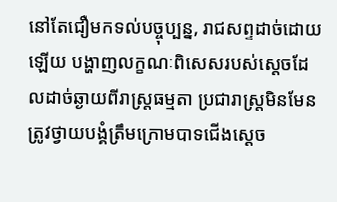នៅតែជឿមកទល់បច្ចុប្បន្ន, រាជសព្ទដាច់ដោយឡើយ បង្ហាញលក្ខណៈពិសេសរបស់ស្តេចដែលដាច់ឆ្ងាយពីរាស្ត្រធម្មតា ប្រជារាស្ត្រមិនមែនត្រូវថ្វាយបង្គំត្រឹមក្រោមបាទជើងស្តេច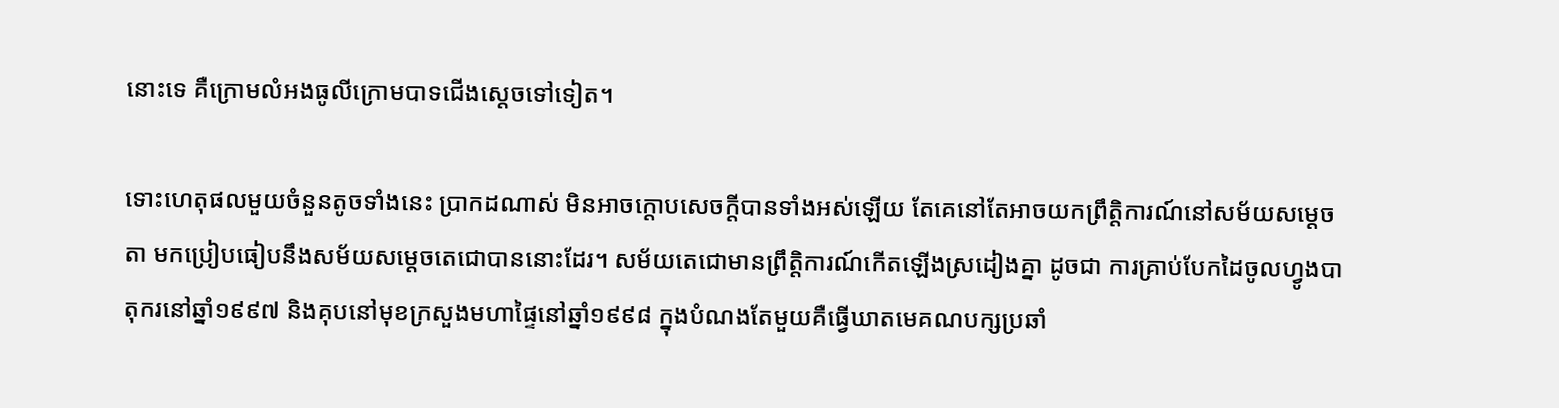នោះទេ គឺក្រោមលំអងធូលីក្រោមបាទជើងស្តេចទៅទៀត។

ទោះហេតុផលមួយចំនួនតូចទាំងនេះ ប្រាកដណាស់ មិនអាចក្តោបសេចក្តីបានទាំងអស់ឡើយ តែគេនៅតែអាចយកព្រឹត្តិការណ៍នៅសម័យសម្តេចតា មកប្រៀបធៀបនឹងសម័យសម្តេចតេជោបាននោះដែរ។ សម័យតេជោមានព្រឹត្តិការណ៍កើតឡើងស្រដៀងគ្នា ដូចជា ការគ្រាប់បែកដៃចូលហ្វូងបាតុករនៅឆ្នាំ១៩៩៧ និងគុបនៅមុខក្រសួងមហាផ្ទៃនៅឆ្នាំ១៩៩៨ ក្នុងបំណងតែមួយគឺធ្វើឃាតមេគណបក្សប្រឆាំ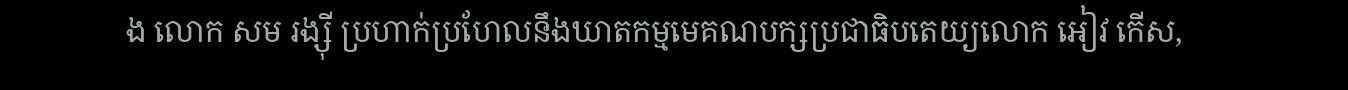ង លោក សម រង្ស៊ី ប្រហាក់ប្រហែលនឹងឃាតកម្មមេគណបក្សប្រជាធិបតេយ្យលោក អៀវ កើស,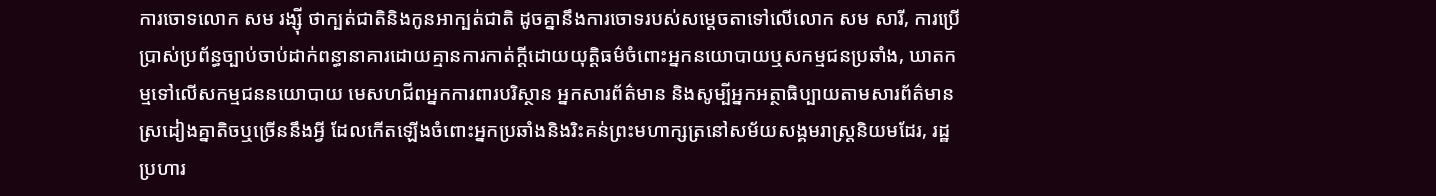ការចោទលោក សម រង្ស៊ី ថាក្បត់ជាតិនិងកូនអាក្បត់ជាតិ ដូចគ្នានឹងការចោទរបស់សម្តេចតាទៅលើលោក សម សារី, ការប្រើប្រាស់ប្រព័ន្ធច្បាប់ចាប់ដាក់ពន្ធានាគារដោយគ្មានការកាត់ក្តីដោយយុត្តិធម៌ចំពោះអ្នកនយោបាយឬសកម្មជនប្រឆាំង, ឃាតកម្មទៅលើសកម្មជននយោបាយ មេសហជីពអ្នកការពារបរិស្ថាន អ្នកសារព័ត៌មាន និងសូម្បីអ្នកអត្ថាធិប្បាយតាមសារព័ត៌មាន ស្រដៀងគ្នាតិចឬច្រើននឹងអ្វី ដែលកើតឡើងចំពោះអ្នកប្រឆាំងនិងរិះគន់ព្រះមហាក្សត្រនៅសម័យសង្គមរាស្ត្រនិយមដែរ, រដ្ឋប្រហារ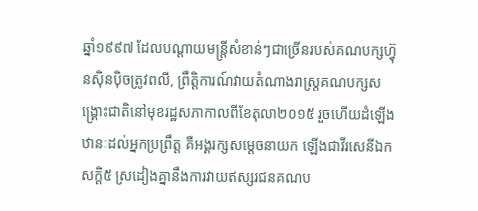ឆ្នាំ១៩៩៧ ដែលបណ្តាយមន្ត្រីសំខាន់ៗជាច្រើនរបស់គណបក្សហ៊្វុនស៊ិនប៉ិចត្រូវពលី, ព្រឹត្តិការណ៍វាយតំណាងរាស្ត្រគណបក្សសង្គ្រោះជាតិនៅមុខរដ្ឋសភាកាលពីខែតុលា២០១៥ រួចហើយដំឡើងឋានៈដល់អ្នកប្រព្រឹត្ត គឺអង្គរក្សសម្តេចនាយក ឡើងជាវីរសេនីឯក សក្តិ៥ ស្រដៀងគ្នានឹងការវាយឥស្សរជនគណប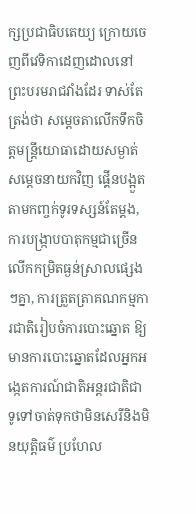ក្សប្រជាធិបតេយ្យ ក្រោយចេញពីវេទិកាដេញដោលនៅព្រះបរមរាជវាំងដែរ ទាស់តែត្រង់ថា សម្តេចតាលើកទឹកចិត្តមន្ត្រីយោធាដោយសម្ងាត់ សម្តេចនាយកវិញ ផ្គើនបង្អួតតាមកញ្ចក់ទូរទស្សន៍តែម្តង, ការបង្ក្រាបបាតុកម្មជាច្រើនលើកកម្រិតធ្ងន់ស្រាលផ្សេងៗគ្នា, ការត្រួតត្រាគណកម្មការជាតិរៀបចំការបោះឆ្នោត ឱ្យមានការបោះឆ្នោតដែលអ្នកអង្កេតការណ៍ជាតិអន្តរជាតិជាទូទៅចាត់ទុកថាមិនសេរីនិងមិនយុត្តិធម៌ ប្រហែល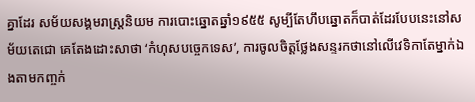គ្នាដែរ សម័យសង្គមរាស្ត្រនិយម ការបោះឆ្នោតឆ្នាំ១៩៥៥ សូម្បីតែហឹបឆ្នោតក៏បាត់ដែរបែបនេះនៅសម័យតេជោ គេតែងដោះសាថា ‘កំហុសបច្ចេកទេស’, ការចូលចិត្តថ្លែងសន្ទរកថានៅលើវេទិកាតែម្នាក់ឯងតាមកញ្ចក់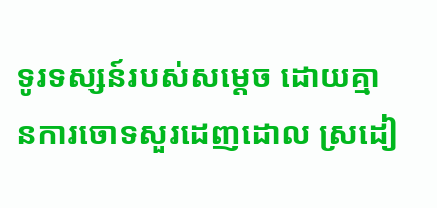ទូរទស្សន៍របស់សម្តេច ដោយគ្មានការចោទសួរដេញដោល ស្រដៀ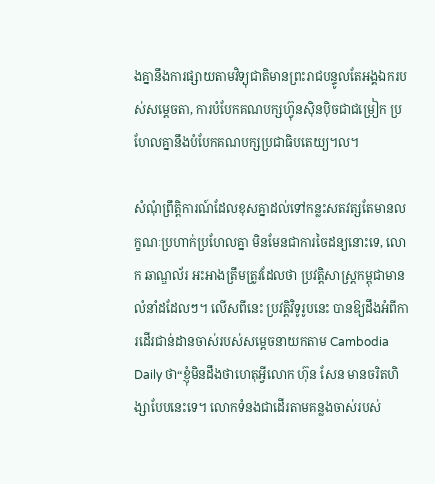ងគ្នានឹងការផ្សាយតាមវិទ្យុជាតិមានព្រះរាជបន្ទូលតែអង្គឯករបស់សម្តេចតា, ការបំបែកគណបក្សហ៊្វុនស៊ិនប៉ិចជាជម្រៀក ប្រហែលគ្នានឹងបំបែកគណបក្សប្រជាធិបតេយ្យ។ល។

សំណុំព្រឹត្តិការណ៍ដែលខុសគ្នាដល់ទៅកន្លះសតវត្សតែមានលក្ខណៈប្រហាក់ប្រហែលគ្នា មិនមែនជាការចៃដន្យនោះទេ, លោក ឆាណ្ឌល័រ អះអាងត្រឹមត្រូវដែលថា ប្រវត្តិសាស្ត្រកម្ពុជាមានលំនាំដដែលៗ។ លើសពីនេះ ប្រវត្តិវិទូរូបនេះ បានឱ្យដឹងអំពីការដើរជាន់ដានចាស់របស់សម្តេចនាយកតាម Cambodia Daily ថា“ខ្ញុំមិនដឹងថាហេតុអ្វីលោក ហ៊ុន សែន មានចរិតហិង្សាបែបនេះទេ។ លោកទំនងជាដើរតាមគន្លងចាស់របស់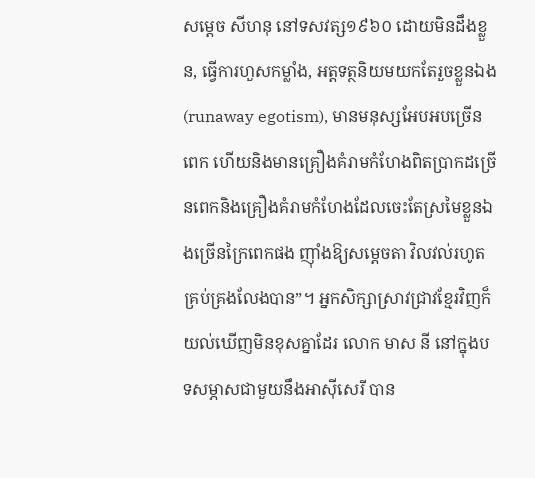សម្តេច សីហនុ នៅទសវត្ស១៩៦០ ដោយមិនដឹងខ្លួន, ធ្វើការហួសកម្លាំង, អត្តទត្ថនិយមយកតែរួចខ្លួនឯង (runaway egotism), មានមនុស្សអែបអបច្រើនពេក ហើយនិងមានគ្រឿងគំរាមកំហែងពិតប្រាកដច្រើនពេកនិងគ្រឿងគំរាមកំហែងដែលចេះតែស្រមៃខ្លួនឯងច្រើនក្រៃពេកផង ញ៉ាំងឱ្យសម្តេចតា វិលវល់រហូតគ្រប់គ្រងលែងបាន”។ អ្នកសិក្សាស្រាវជ្រាវខ្មែរវិញក៏យល់ឃើញមិនខុសគ្នាដែរ លោក មាស នី នៅក្នុងបទសម្ភាសជាមួយនឹងអាស៊ីសេរី បាន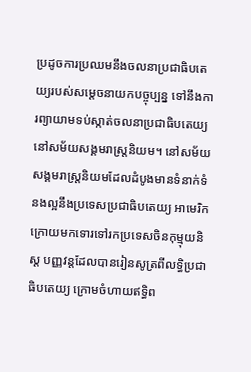ប្រដូចការប្រឈមនឹងចលនាប្រជាធិបតេយ្យរបស់សម្តេចនាយកបច្ចុប្បន្ន ទៅនឹងការព្យាយាមទប់ស្កាត់ចលនាប្រជាធិបតេយ្យនៅសម័យសង្គមរាស្ត្រនិយម។ នៅសម័យសង្គមរាស្ត្រនិយមដែលដំបូងមានទំនាក់ទំនងល្អនឹងប្រទេសប្រជាធិបតេយ្យ អាមេរិក ក្រោយមកទោរទៅរកប្រទេសចិនកុម្មុយនិស្ត បញ្ញវន្តដែលបានរៀនសូត្រពីលទ្ធិប្រជាធិបតេយ្យ ក្រោមចំហាយឥទ្ធិព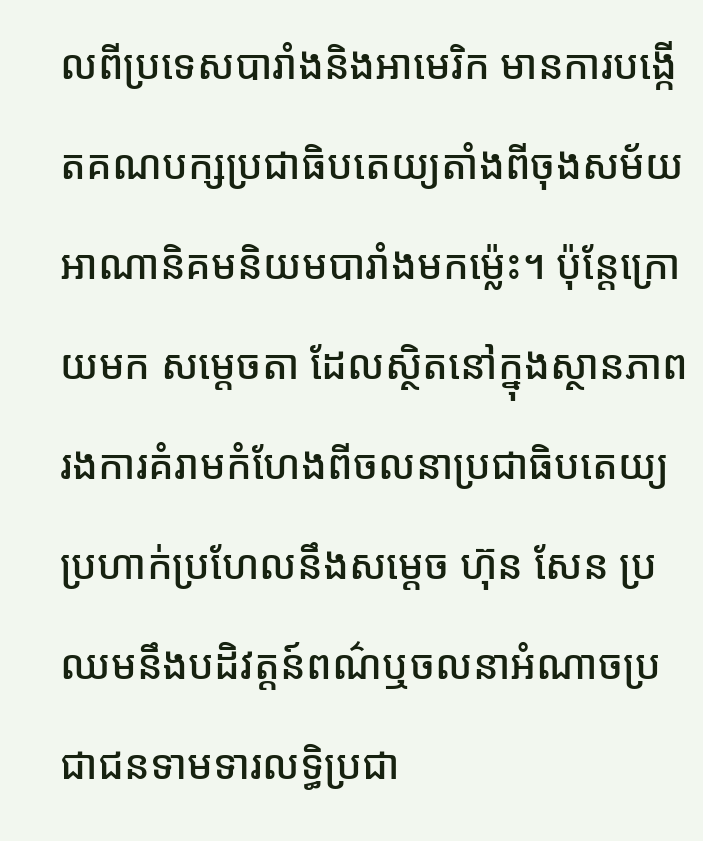លពីប្រទេសបារាំងនិងអាមេរិក មានការបង្កើតគណបក្សប្រជាធិបតេយ្យតាំងពីចុងសម័យអាណានិគមនិយមបារាំងមកម្ល៉េះ។ ប៉ុន្តែក្រោយមក សម្តេចតា ដែលស្ថិតនៅក្នុងស្ថានភាពរងការគំរាមកំហែងពីចលនាប្រជាធិបតេយ្យ ប្រហាក់ប្រហែលនឹងសម្តេច ហ៊ុន សែន ប្រឈមនឹងបដិវត្តន៍ពណ៌ឬចលនាអំណាចប្រជាជនទាមទារលទ្ធិប្រជា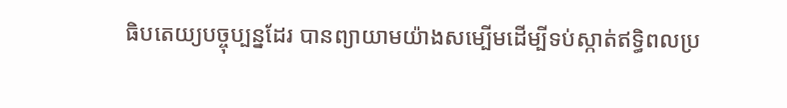ធិបតេយ្យបច្ចុប្បន្នដែរ បានព្យាយាមយ៉ាងសម្បើមដើម្បីទប់ស្កាត់ឥទ្ធិពលប្រ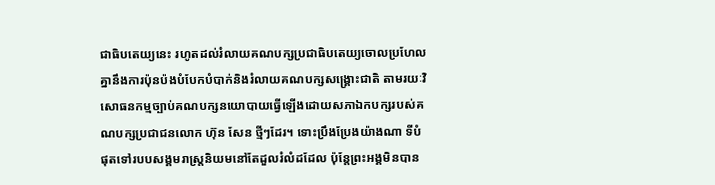ជាធិបតេយ្យនេះ រហូតដល់រំលាយគណបក្សប្រជាធិបតេយ្យចោលប្រហែលគ្នានឹងការប៉ុនប៉ងបំបែកបំបាក់និងរំលាយគណបក្សសង្គ្រោះជាតិ តាមរយៈវិសោធនកម្មច្បាប់គណបក្សនយោបាយធ្វើឡើងដោយសភាឯកបក្សរបស់គណបក្សប្រជាជនលោក ហ៊ុន សែន ថ្មីៗដែរ។ ទោះប្រឹងប្រែងយ៉ាងណា ទីបំផុតទៅរបបសង្គមរាស្ត្រនិយមនៅតែដួលរំលំដដែល ប៉ុន្តែព្រះអង្គមិនបាន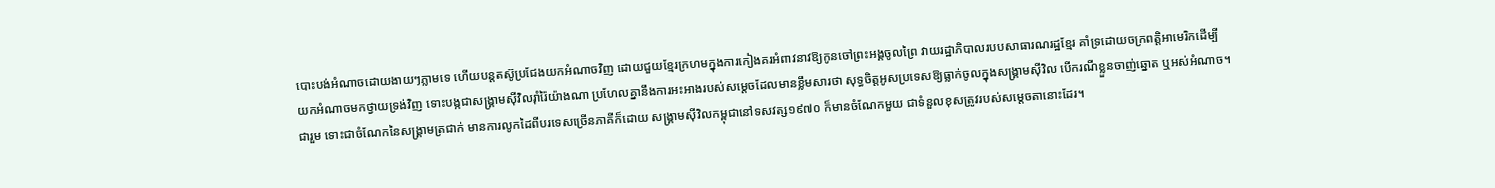បោះបង់អំណាចដោយងាយៗភ្លាមទេ ហើយបន្តតស៊ូប្រជែងយកអំណាចវិញ ដោយជួយខ្មែរក្រហមក្នុងការកៀងគរអំពាវនាវឱ្យកូនចៅព្រះអង្គចូលព្រៃ វាយរដ្ឋាភិបាលរបបសាធារណរដ្ឋខ្មែរ គាំទ្រដោយចក្រពត្តិអាមេរិកដើម្បីយកអំណាចមកថ្វាយទ្រង់វិញ ទោះបង្កជាសង្គ្រាមស៊ីវិលរ៉ាំរ៉ៃយ៉ាងណា ប្រហែលគ្នានឹងការអះអាងរបស់សម្តេចដែលមានខ្លឹមសារថា សុទ្ធចិត្តអូសប្រទេសឱ្យធ្លាក់ចូលក្នុងសង្គ្រាមស៊ីវិល បើករណីខ្លួនចាញ់ឆ្នោត ឬអស់អំណាច។ ជារួម ទោះជាចំណែកនៃសង្គ្រាមត្រជាក់ មានការលូកដៃពីបរទេសច្រើនភាគីក៏ដោយ សង្គ្រាមស៊ីវិលកម្ពុជានៅទសវត្ស១៩៧០ ក៏មានចំណែកមួយ ជាទំនួលខុសត្រូវរបស់សម្តេចតានោះដែរ។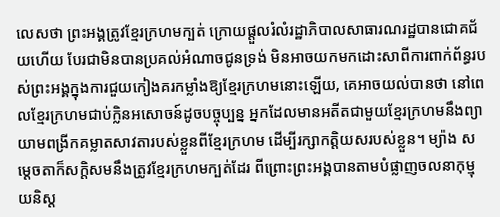លេសថា ព្រះអង្គត្រូវខ្មែរក្រហមក្បត់ ក្រោយផ្តួលរំលំរដ្ឋាភិបាលសាធារណរដ្ឋបានជោគជ័យហើយ បែរជាមិនបានប្រគល់អំណាចជូនទ្រង់ មិនអាចយកមកដោះសាពីការពាក់ព័ន្ធរបស់ព្រះអង្គក្នុងការជួយកៀងគរកម្លាំងឱ្យខ្មែរក្រហមនោះឡើយ, គេអាចយល់បានថា នៅពេលខ្មែរក្រហមជាប់ក្លិនអសោចន៍ដូចបច្ចុប្បន្ន អ្នកដែលមានអតីតជាមួយខ្មែរក្រហមនឹងព្យាយាមពង្រីកគម្លាតសាវតារបស់ខ្លួនពីខ្មែរក្រហម ដើម្បីរក្សាកត្តិយសរបស់ខ្លួន។ ម្យ៉ាង សម្តេចតាក៏សក្តិសមនឹងត្រូវខ្មែរក្រហមក្បត់ដែរ ពីព្រោះព្រះអង្គបានតាមបំផ្លាញចលនាកុម្មុយនិស្ត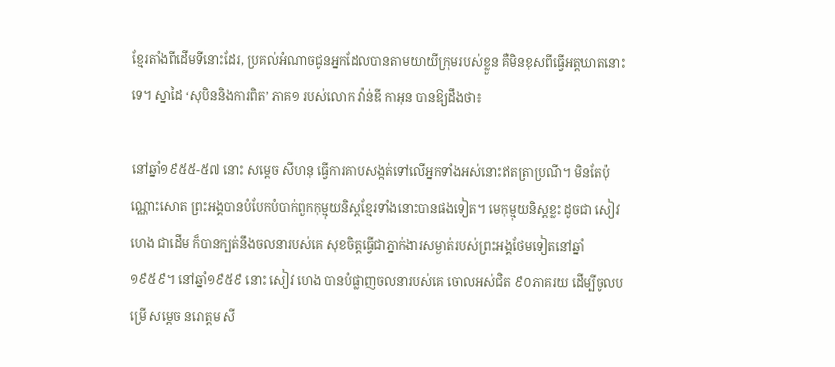ខ្មែរតាំងពីដើមទីនោះដែរ, ប្រគល់អំណាចជូនអ្នកដែលបានតាមយាយីក្រុមរបស់ខ្លួន គឺមិនខុសពីធ្វើអត្តឃាតនោះទេ។ ស្នាដៃ ‘សុបិននិងការពិត’ ភាគ១ របស់លោក វ៉ាន់ឌី កាអុន បានឱ្យដឹងថា៖

នៅឆ្នាំ១៩៥៥-៥៧ នោះ សម្តេច សីហនុ ធ្វើការគាបសង្កត់ទៅលើអ្នកទាំងអស់នោះឥតត្រាប្រណី។ មិនតែប៉ុណ្ណោះសោត ព្រះអង្គបានបំបែកបំបាក់ពួកកុម្មុយនិស្តខ្មែរទាំងនោះបានផងទៀត។ មេកុម្មុយនិស្តខ្លះ ដូចជា សៀវ ហេង ជាដើម ក៏បានក្បត់នឹងចលនារបស់គេ សុខចិត្តធ្វើជាភ្នាក់ងារសម្ងាត់របស់ព្រះអង្គថែមទៀតនៅឆ្នាំ១៩៥៩។ នៅឆ្នាំ១៩៥៩ នោះ សៀវ ហេង បានបំផ្លាញចលនារបស់គេ ចោលអស់ជិត ៩០ភាគរយ ដើម្បីចូលបម្រើ សម្តេច នរោត្តម សី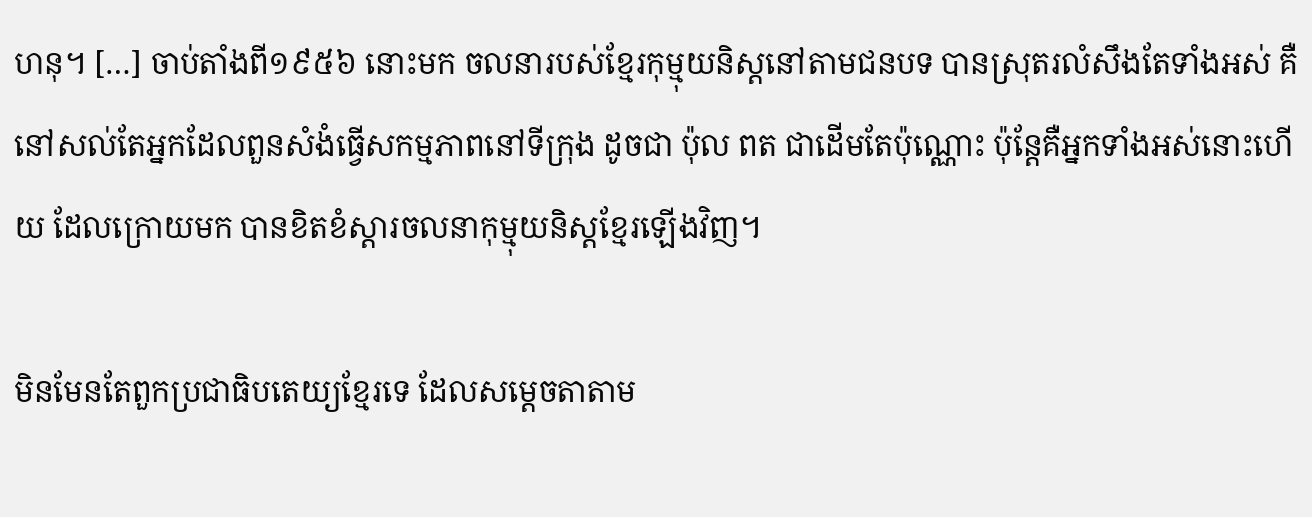ហនុ។ […] ចាប់តាំងពី១៩៥៦ នោះមក ចលនារបស់ខ្មែរកុម្មុយនិស្តនៅតាមជនបទ បានស្រុតរលំសឹងតែទាំងអស់ គឺនៅសល់តែអ្នកដែលពួនសំងំធ្វើសកម្មភាពនៅទីក្រុង ដូចជា ប៉ុល ពត ជាដើមតែប៉ុណ្ណោះ ប៉ុន្តែគឺអ្នកទាំងអស់នោះហើយ ដែលក្រោយមក បានខិតខំស្តារចលនាកុម្មុយនិស្តខ្មែរឡើងវិញ។

មិនមែនតែពួកប្រជាធិបតេយ្យខ្មែរទេ ដែលសម្តេចតាតាម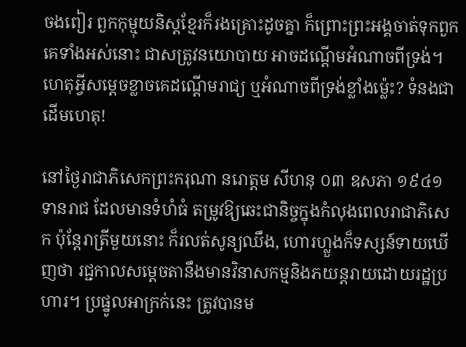ចងពៀរ ពួកកុម្មុយនិស្តខ្មែរក៏រងគ្រោះដូចគ្នា ក៏ព្រោះព្រះអង្គចាត់ទុកពួកគេទាំងអស់នោះ ជាសត្រូវនយោបាយ អាចដណ្តើមអំណាចពីទ្រង់។ ហេតុអ្វីសម្តេចខ្លាចគេដណ្តើមរាជ្យ ឬអំណាចពីទ្រង់ខ្លាំងម្ល៉េះ? ទំនងជាដើមហេតុ!

នៅថ្ងៃរាជាភិសេកព្រះករុណា នរោត្តម សីហនុ ០៣ ឧសភា ១៩៤១ ទានរាជ ដែលមានទំហំធំ តម្រូវឱ្យឆេះជានិច្ចក្នុងកំលុងពេលរាជាភិសេក ប៉ុន្តែរាត្រីមួយនោះ ក៏រលត់សូន្យឈឹង, ហោរហ្លួងក៏ទស្សន៍ទាយឃើញថា រជ្ជកាលសម្តេចតានឹងមានវិនាសកម្មនិងភយន្តរាយដោយរដ្ឋប្រហារ។ ប្រផ្នូលអាក្រក់នេះ ត្រូវបានម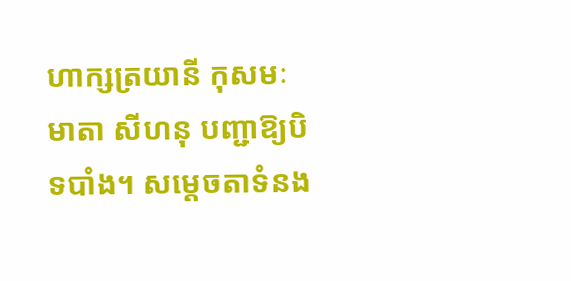ហាក្សត្រយានី កុសមៈ មាតា សីហនុ បញ្ជាឱ្យបិទបាំង។ សម្តេចតាទំនង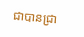ជាបានជ្រា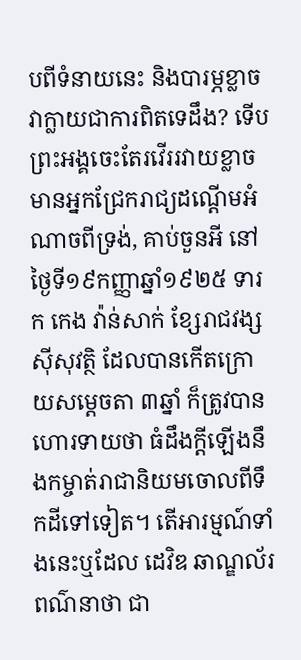បពីទំនាយនេះ និងបារម្ភខ្លាចវាក្លាយជាការពិតទេដឹង? ទើបព្រះអង្គចេះតែរវើររវាយខ្លាចមានអ្នកជ្រែករាជ្យដណ្តើមអំណាចពីទ្រង់, គាប់ចួនអី នៅថ្ងៃទី១៩កញ្ញាឆ្នាំ១៩២៥ ទារក កេង វ៉ាន់សាក់ ខ្សែរាជវង្សស៊ីសុវត្ថិ ដែលបានកើតក្រោយសម្តេចតា ៣ឆ្នាំ ក៏ត្រូវបានហោរទាយថា ធំដឹងក្តីឡើងនឹងកម្ចាត់រាជានិយមចោលពីទឹកដីទៅទៀត។ តើអារម្មណ៍ទាំងនេះឬដែល ដេវិឌ ឆាណ្ឌល័រ ពណ៌នាថា ជា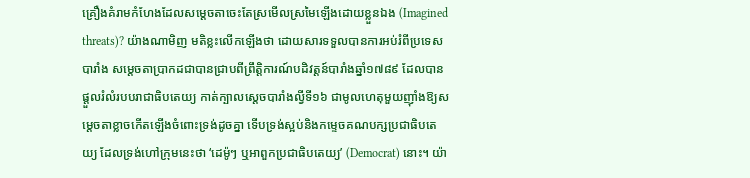គ្រឿងគំរាមកំហែងដែលសម្តេចតាចេះតែស្រមើលស្រមៃឡើងដោយខ្លួនឯង (Imagined threats)? យ៉ាងណាមិញ មតិខ្លះលើកឡើងថា ដោយសារទទួលបានការអប់រំពីប្រទេសបារាំង សម្តេចតាប្រាកដជាបានជ្រាបពីព្រឹត្តិការណ៍បដិវត្តន៍បារាំងឆ្នាំ១៧៨៩ ដែលបានផ្តួលរំលំរបបរាជាធិបតេយ្យ កាត់ក្បាលស្តេចបារាំងល្វីទី១៦ ជាមូលហេតុមួយញ៉ាំងឱ្យសម្តេចតាខ្លាចកើតឡើងចំពោះទ្រង់ដូចគ្នា ទើបទ្រង់ស្អប់និងកម្ទេចគណបក្សប្រជាធិបតេយ្យ ដែលទ្រង់ហៅក្រុមនេះថា ‘ដេម៉ូៗ ឬអាពួកប្រជាធិបតេយ្យ’ (Democrat) នោះ។ យ៉ា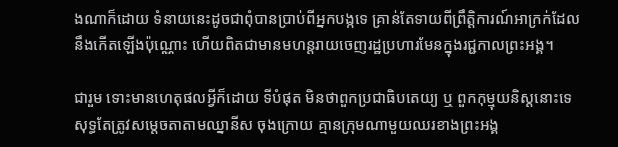ងណាក៏ដោយ ទំនាយនេះដូចជាពុំបានប្រាប់ពីអ្នកបង្កទេ គ្រាន់តែទាយពីព្រឹត្តិការណ៍អាក្រក់ដែលនឹងកើតឡើងប៉ុណ្ណោះ ហើយពិតជាមានមហន្តរាយចេញរដ្ឋប្រហារមែនក្នុងរជ្ជកាលព្រះអង្គ។

ជារួម ទោះមានហេតុផលអ្វីក៏ដោយ ទីបំផុត មិនថាពួកប្រជាធិបតេយ្យ ឬ ពួកកុម្មុយនិស្តនោះទេ សុទ្ធតែត្រូវសម្តេចតាតាមឈ្នានីស ចុងក្រោយ គ្មានក្រុមណាមួយឈរខាងព្រះអង្គ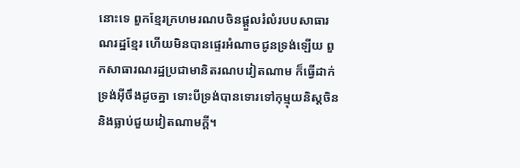នោះទេ ពួកខ្មែរក្រហមរណបចិនផ្តួលរំលំរបបសាធារណរដ្ឋខ្មែរ ហើយមិនបានផ្ទេរអំណាចជូនទ្រង់ឡើយ ពួកសាធារណរដ្ឋប្រជាមានិតរណបវៀតណាម ក៏ធ្វើដាក់ទ្រង់អ៊ីចឹងដូចគ្នា ទោះបីទ្រង់បានទោរទៅកុម្មុយនិស្តចិន និងធ្លាប់ជួយវៀតណាមក្តី។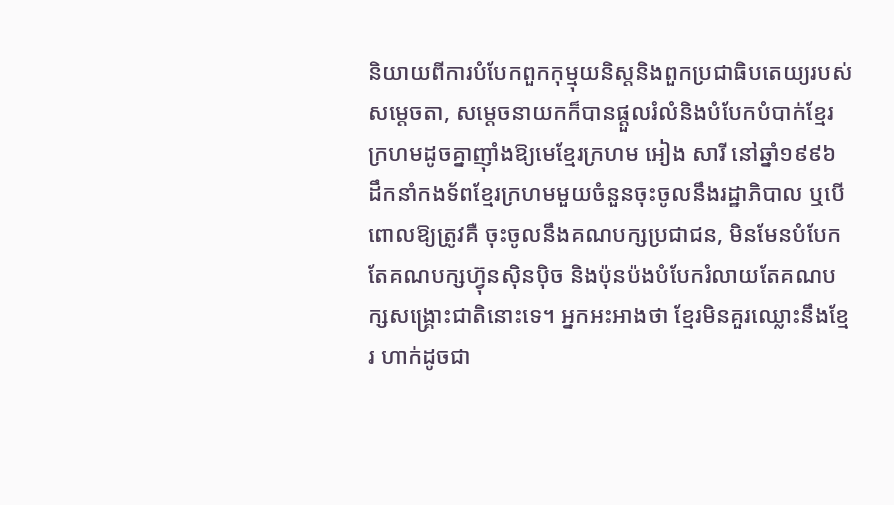និយាយពីការបំបែកពួកកុម្មុយនិស្តនិងពួកប្រជាធិបតេយ្យរបស់សម្តេចតា, សម្តេចនាយកក៏បានផ្តួលរំលំនិងបំបែកបំបាក់ខ្មែរក្រហមដូចគ្នាញ៉ាំងឱ្យមេខ្មែរក្រហម អៀង សារី នៅឆ្នាំ១៩៩៦ ដឹកនាំកងទ័ពខ្មែរក្រហមមួយចំនួនចុះចូលនឹងរដ្ឋាភិបាល ឬបើពោលឱ្យត្រូវគឺ ចុះចូលនឹងគណបក្សប្រជាជន, មិនមែនបំបែកតែគណបក្សហ៊្វុនស៊ិនប៉ិច និងប៉ុនប៉ងបំបែករំលាយតែគណបក្សសង្គ្រោះជាតិនោះទេ។ អ្នកអះអាងថា ខ្មែរមិនគួរឈ្លោះនឹងខ្មែរ ហាក់ដូចជា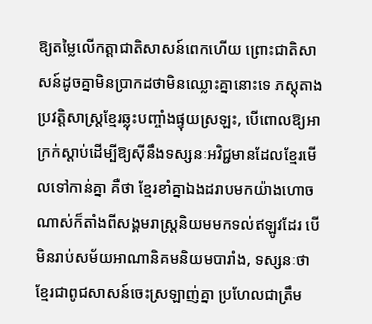ឱ្យតម្លៃលើកត្តាជាតិសាសន៍ពេកហើយ ព្រោះជាតិសាសន៍ដូចគ្នាមិនប្រាកដថាមិនឈ្លោះគ្នានោះទេ ភស្តុតាងប្រវត្តិសាស្ត្រខ្មែរឆ្លុះបញ្ចាំងផ្ទុយស្រឡះ, បើពោលឱ្យអាក្រក់ស្តាប់ដើម្បីឱ្យស៊ីនឹងទស្សនៈអវិជ្ជមានដែលខ្មែរមើលទៅកាន់គ្នា គឺថា ខ្មែរខាំគ្នាឯងដរាបមកយ៉ាងហោចណាស់ក៏តាំងពីសង្គមរាស្ត្រនិយមមកទល់ឥឡូវដែរ បើមិនរាប់សម័យអាណានិគមនិយមបារាំង, ទស្សនៈថា ខ្មែរជាពូជសាសន៍ចេះស្រឡាញ់គ្នា ប្រហែលជាត្រឹម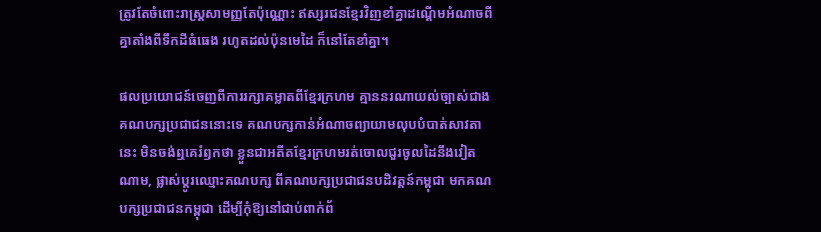ត្រូវតែចំពោះរាស្ត្រសាមញ្ញតែប៉ុណ្ណោះ ឥស្សរជនខ្មែរវិញខាំគ្នាដណ្តើមអំណាចពីគ្នាតាំងពីទឹកដីធំធេង រហូតដល់ប៉ុនមេដៃ ក៏នៅតែខាំគ្នា។

ផលប្រយោជន៍ចេញពីការរក្សាគម្លាតពីខ្មែរក្រហម គ្មាននរណាយល់ច្បាស់ជាងគណបក្សប្រជាជននោះទេ គណបក្សកាន់អំណាចព្យាយាមលុបបំបាត់សាវតានេះ មិនចង់ឮគេរំឭកថា ខ្លួនជាអតីតខ្មែរក្រហមរត់ចោលជួរចូលដៃនឹងវៀតណាម, ផ្លាស់ប្តូរឈ្មោះគណបក្ស ពីគណបក្សប្រជាជនបដិវត្តន៍កម្ពុជា មកគណបក្សប្រជាជនកម្ពុជា ដើម្បីកុំឱ្យនៅជាប់ពាក់ព័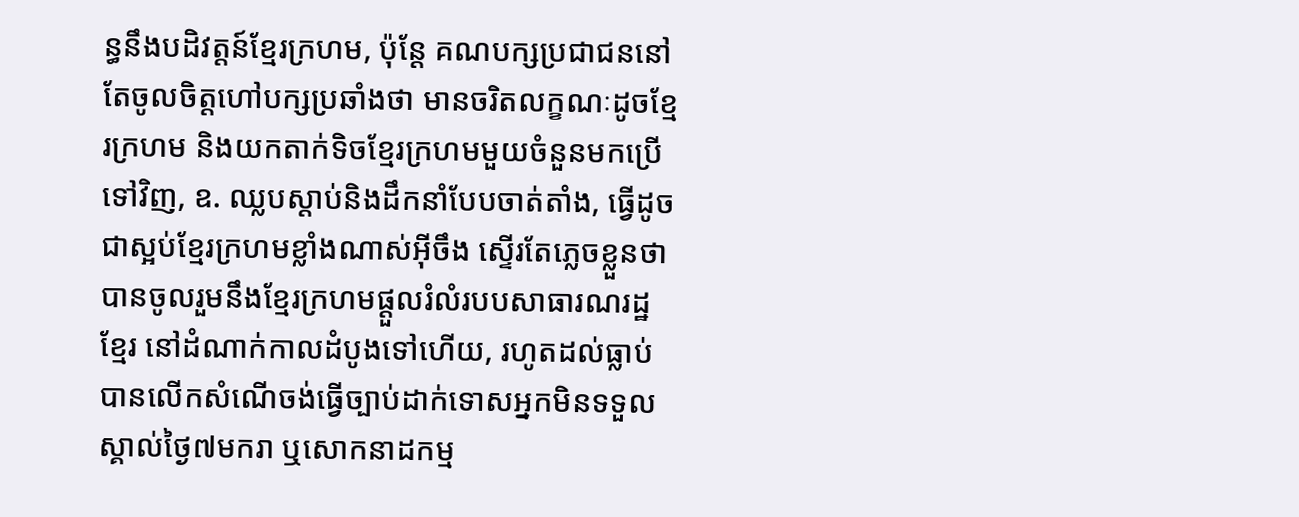ន្ធនឹងបដិវត្តន៍ខ្មែរក្រហម, ប៉ុន្តែ គណបក្សប្រជាជននៅតែចូលចិត្តហៅបក្សប្រឆាំងថា មានចរិតលក្ខណៈដូចខ្មែរក្រហម និងយកតាក់ទិចខ្មែរក្រហមមួយចំនួនមកប្រើទៅវិញ, ឧ. ឈ្លបស្តាប់និងដឹកនាំបែបចាត់តាំង, ធ្វើដូចជាស្អប់ខ្មែរក្រហមខ្លាំងណាស់អ៊ីចឹង ស្ទើរតែភ្លេចខ្លួនថាបានចូលរួមនឹងខ្មែរក្រហមផ្តួលរំលំរបបសាធារណរដ្ឋខ្មែរ នៅដំណាក់កាលដំបូងទៅហើយ, រហូតដល់ធ្លាប់បានលើកសំណើចង់ធ្វើច្បាប់ដាក់ទោសអ្នកមិនទទួលស្គាល់ថ្ងៃ៧មករា ឬសោកនាដកម្ម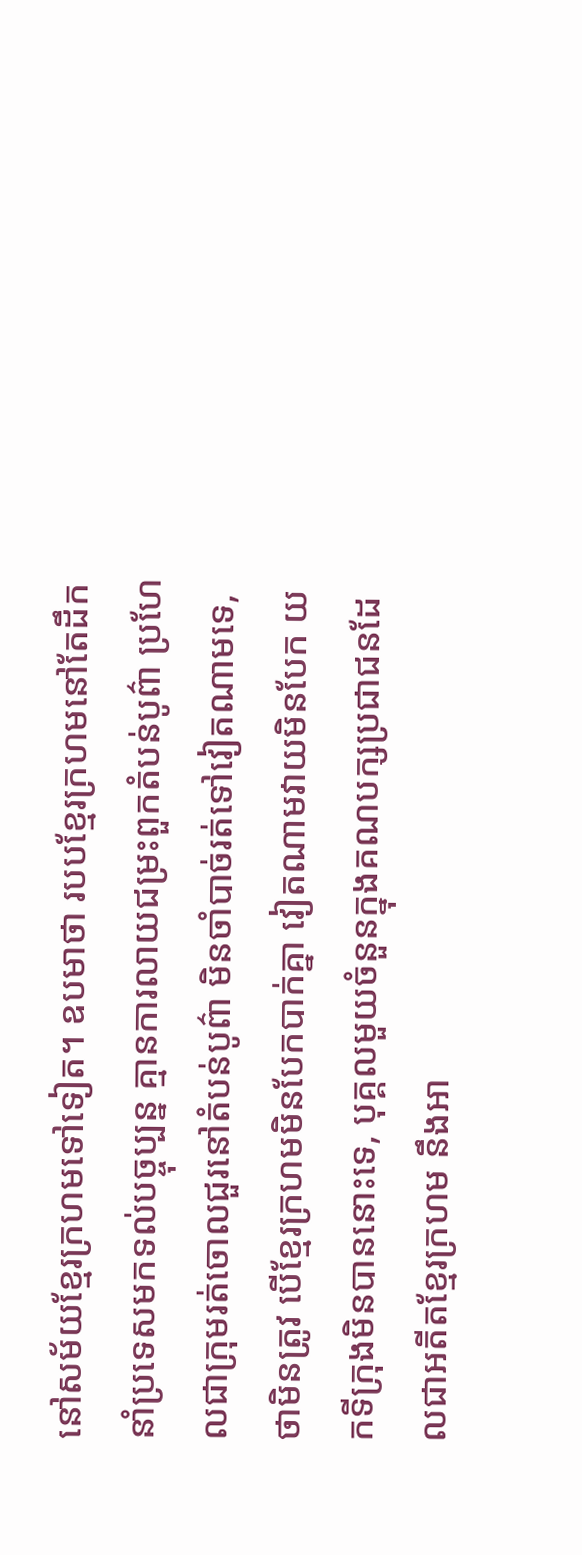នៅសម័យខ្មែរក្រហមទៅទៀត។ ឧបមាថា របបខ្មែរក្រហមនៅតែដឹកនាំប្រទេសមកទល់បច្ចុប្បន្ន គ្មានការលាយជម្រះពួកតំបន់បូព៌ា ប្រហែលជាក្រុមរត់ចោលជួរនៅតំបន់បូព៌ា មិនចាំបាច់រត់ទៅវៀតណាមទេ, ថាមិនត្រូវ បើខ្មែរក្រហមមិនបែកបាក់គ្នា វៀតណាមវាយមិនបែក យកទីក្រុងមិនបាននោះទេ, បុគ្គលមួយចំនួនក្នុងគណបក្សប្រជាជនដែលជាអតីតខ្មែរក្រហម នឹងអា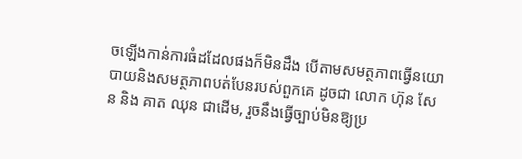ចឡើងកាន់ការធំដដែលផងក៏មិនដឹង បើតាមសមត្ថភាពធ្វើនយោបាយនិងសមត្ថភាពបត់បែនរបស់ពួកគេ ដូចជា លោក ហ៊ុន សែន និង គាត ឈុន ជាដើម, រួចនឹងធ្វើច្បាប់មិនឱ្យប្រ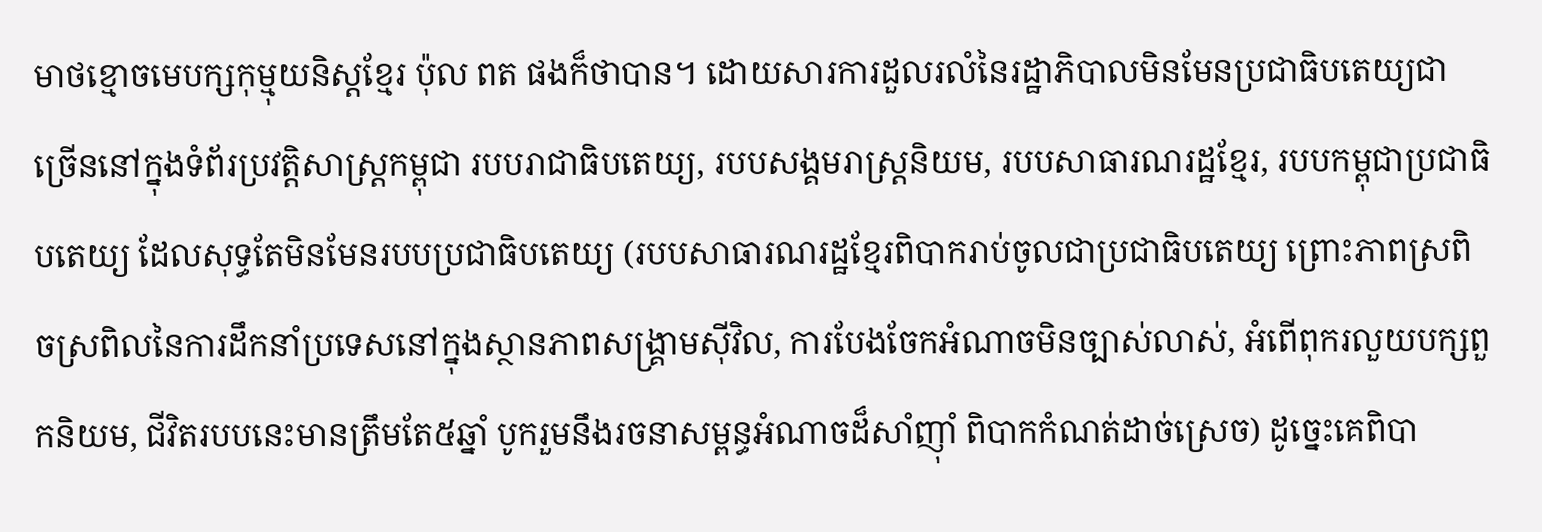មាថខ្មោចមេបក្សកុម្មុយនិស្តខ្មែរ ប៉ុល ពត ផងក៏ថាបាន។ ដោយសារការដួលរលំនៃរដ្ឋាភិបាលមិនមែនប្រជាធិបតេយ្យជាច្រើននៅក្នុងទំព័រប្រវត្តិសាស្ត្រកម្ពុជា របបរាជាធិបតេយ្យ, របបសង្គមរាស្ត្រនិយម, របបសាធារណរដ្ឋខ្មែរ, របបកម្ពុជាប្រជាធិបតេយ្យ ដែលសុទ្ធតែមិនមែនរបបប្រជាធិបតេយ្យ (របបសាធារណរដ្ឋខ្មែរពិបាករាប់ចូលជាប្រជាធិបតេយ្យ ព្រោះភាពស្រពិចស្រពិលនៃការដឹកនាំប្រទេសនៅក្នុងស្ថានភាពសង្គ្រាមស៊ីវិល, ការបែងចែកអំណាចមិនច្បាស់លាស់, អំពើពុករលួយបក្សពួកនិយម, ជីវិតរបបនេះមានត្រឹមតែ៥ឆ្នាំ បូករួមនឹងរចនាសម្ពន្ធអំណាចដ៏សាំញ៉ាំ ពិបាកកំណត់ដាច់ស្រេច) ដូច្នេះគេពិបា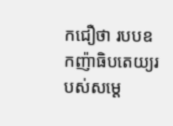កជឿថា របបឧកញ៉ាធិបតេយ្យរបស់សម្តេ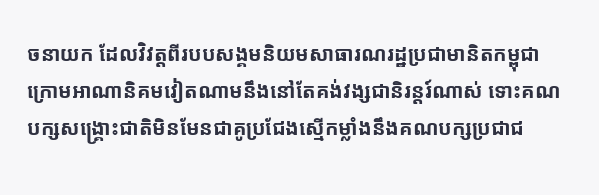ចនាយក ដែលវិវត្តពីរបបសង្គមនិយមសាធារណរដ្ឋប្រជាមានិតកម្ពុជា ក្រោមអាណានិគមវៀតណាមនឹងនៅតែគង់វង្សជានិរន្តរ៍ណាស់ ទោះគណបក្សសង្គ្រោះជាតិមិនមែនជាគូប្រជែងស្មើកម្លាំងនឹងគណបក្សប្រជាជ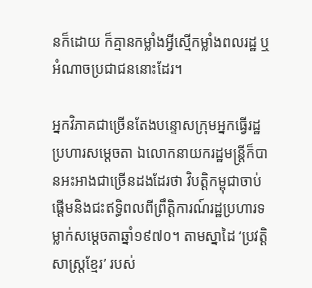នក៏ដោយ ក៏គ្មានកម្លាំងអ្វីស្មើកម្លាំងពលរដ្ឋ ឬអំណាចប្រជាជននោះដែរ។

អ្នកវិភាគជាច្រើនតែងបន្ទោសក្រុមអ្នកធ្វើរដ្ឋប្រហារសម្តេចតា ឯលោកនាយករដ្ឋមន្ត្រីក៏បានអះអាងជាច្រើនដងដែរថា វិបត្តិកម្ពុជាចាប់ផ្តើមនិងជះឥទ្ធិពលពីព្រឹត្តិការណ៍រដ្ឋប្រហារទម្លាក់សម្តេចតាឆ្នាំ១៩៧០។ តាមស្នាដៃ ‘ប្រវត្តិសាស្ត្រខ្មែរ’ របស់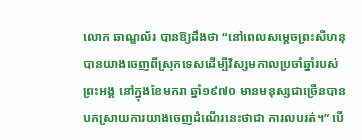លោក ឆាណ្ឌល័រ បានឱ្យដឹងថា “នៅពេលសម្តេចព្រះសីហនុ បានយាងចេញពីស្រុកទេសដើម្បីវិស្សមកាលប្រចាំឆ្នាំរបស់ព្រះអង្គ នៅក្នុងខែមករា ឆ្នាំ១៩៧០ មានមនុស្សជាច្រើនបានបកស្រាយការយាងចេញដំណើរនេះថាជា ការលបរត់។” បើ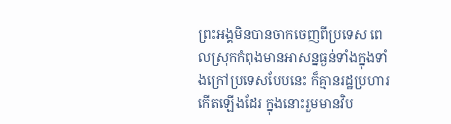ព្រះអង្គមិនបានចាកចេញពីប្រទេស ពេលស្រុកកំពុងមានអាសន្នធ្ងន់ទាំងក្នុងទាំងក្រៅប្រទេសបែបនេះ ក៏គ្មានរដ្ឋប្រហារកើតឡើងដែរ ក្នុងនោះរួមមានវិប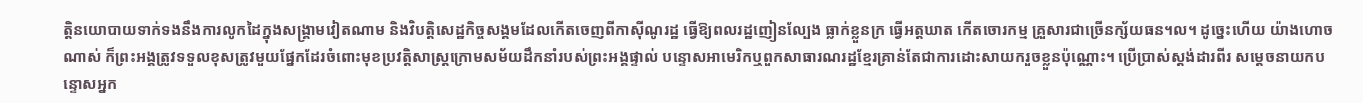ត្តិនយោបាយទាក់ទងនឹងការលូកដៃក្នុងសង្គ្រាមវៀតណាម និងវិបត្តិសេដ្ឋកិច្ចសង្គមដែលកើតចេញពីកាស៊ីណូរដ្ឋ ធ្វើឱ្យពលរដ្ឋញៀនល្បែង ធ្លាក់ខ្លួនក្រ ធ្វើអត្តឃាត កើតចោរកម្ម គ្រួសារជាច្រើនក្ស័យធន។ល។ ដូច្នេះហើយ យ៉ាងហោចណាស់ ក៏ព្រះអង្គត្រូវទទួលខុសត្រូវមួយផ្នែកដែរចំពោះមុខប្រវត្តិសាស្ត្រក្រោមសម័យដឹកនាំរបស់ព្រះអង្គផ្ទាល់ បន្ទោសអាមេរិកឬពួកសាធារណរដ្ឋខ្មែរគ្រាន់តែជាការដោះសាយករួចខ្លួនប៉ុណ្ណោះ។ ប្រើប្រាស់ស្តង់ដារពីរ សម្តេចនាយកបន្ទោសអ្នក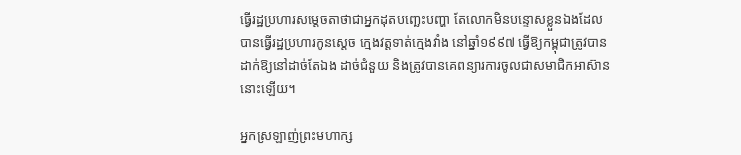ធ្វើរដ្ឋប្រហារសម្តេចតាថាជាអ្នកដុតបញ្ឆេះបញ្ហា តែលោកមិនបន្ទោសខ្លួនឯងដែលបានធ្វើរដ្ឋប្រហារកូនស្តេច ក្មេងវត្តទាត់ក្មេងវាំង នៅឆ្នាំ១៩៩៧ ធ្វើឱ្យកម្ពុជាត្រូវបានដាក់ឱ្យនៅដាច់តែឯង ដាច់ជំនួយ និងត្រូវបានគេពន្យារការចូលជាសមាជិកអាស៊ាននោះឡើយ។

អ្នកស្រឡាញ់ព្រះមហាក្ស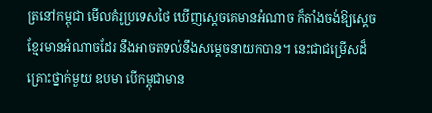ត្រនៅកម្ពុជា មើលគំរូប្រទេសថៃ ឃើញស្តេចគេមានអំណាច ក៏តាំងចង់ឱ្យស្តេចខ្មែរមានអំណាចដែរ នឹងអាចតទល់នឹងសម្តេចនាយកបាន។ នេះជាជម្រើសដ៏គ្រោះថ្នាក់មួយ ឧបមា បើកម្ពុជាមាន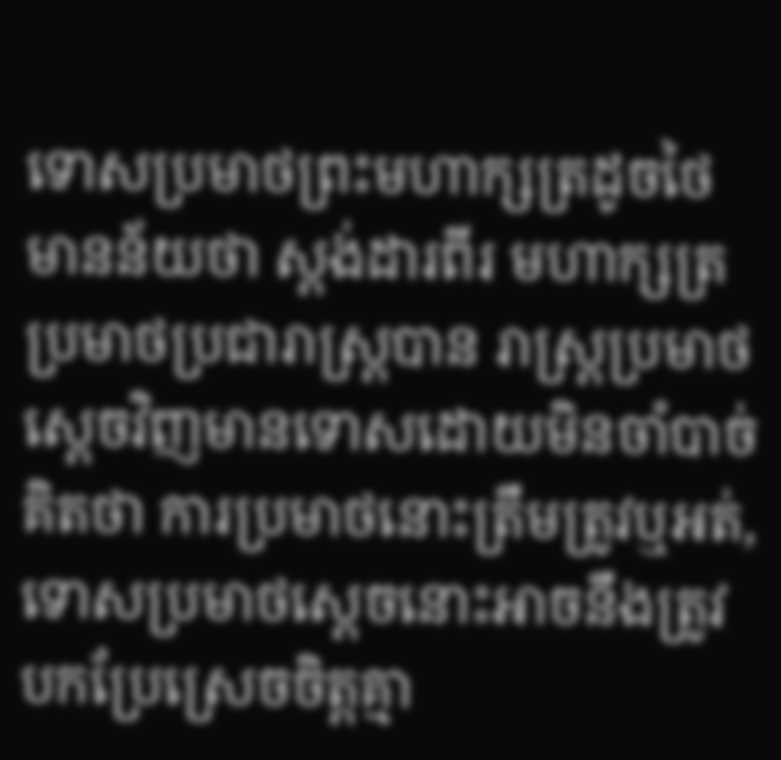ទោសប្រមាថព្រះមហាក្សត្រដូចថៃ មានន័យថា ស្តង់ដារពីរ មហាក្សត្រប្រមាថប្រជារាស្ត្របាន រាស្ត្រប្រមាថស្តេចវិញមានទោសដោយមិនចាំបាច់គិតថា ការប្រមាថនោះត្រឹមត្រូវឬអត់, ទោសប្រមាថស្តេចនោះអាចនឹងត្រូវបកប្រែស្រេចចិត្តគ្មា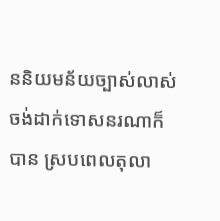ននិយមន័យច្បាស់លាស់ ចង់ដាក់ទោសនរណាក៏បាន ស្របពេលតុលា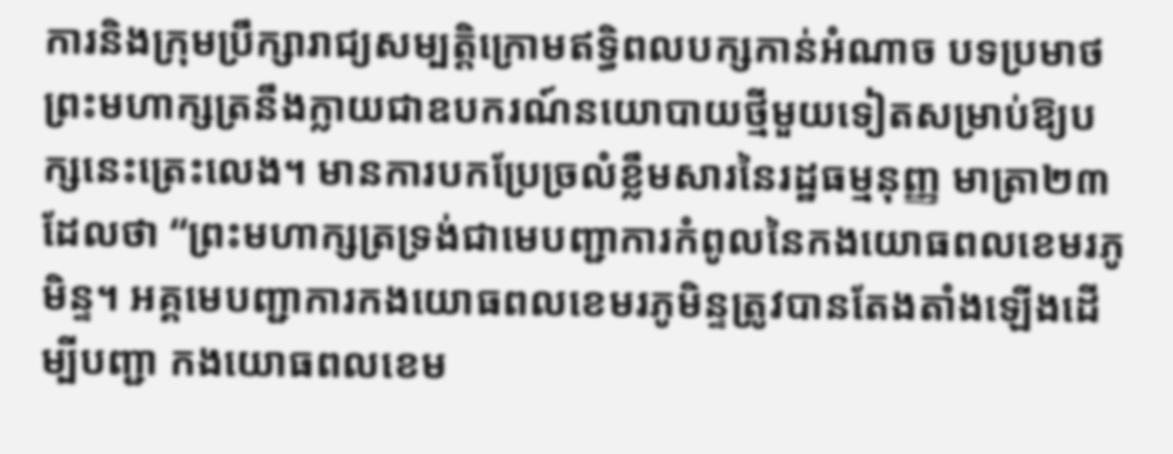ការនិងក្រុមបឹ្រក្សារាជ្យសម្បត្តិក្រោមឥទ្ធិពលបក្សកាន់អំណាច បទប្រមាថព្រះមហាក្សត្រនឹងក្លាយជាឧបករណ៍នយោបាយថ្មីមួយទៀតសម្រាប់ឱ្យបក្សនេះត្រេះលេង។ មានការបកប្រែច្រលំខ្លឹមសារនៃរដ្ឋធម្មនុញ្ញ មាត្រា២៣ ដែលថា ‘‘ព្រះមហាក្សត្រទ្រង់ជាមេបញ្ជាការកំពូលនៃកងយោធពលខេមរភូមិន្ទ។ អគ្គមេបញ្ជាការកងយោធពលខេមរភូមិន្ទត្រូវបានតែងតាំងឡើងដើម្បីបញ្ជា កងយោធពលខេម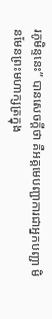រភូមិន្ទនេះ” បានសេចក្តីថា គឺអគ្គមេបញ្ជាការជាអ្នកបញ្ជា មិនមែនព្រះមហាក្សត្រក្នុង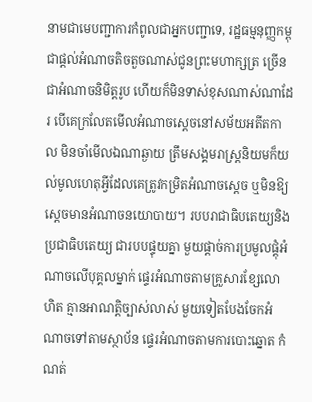នាមជាមេបញ្ជាការកំពូលជាអ្នកបញ្ជាទេ, រដ្ឋធម្មនុញ្ញកម្ពុជាផ្តល់អំណាចតិចតួចណាស់ជូនព្រះមហាក្សត្រ ច្រើនជាអំណាចនិមិត្តរូប ហើយក៏មិនទាស់ខុសណាស់ណាដែរ បើគេក្រលែតមើលអំណាចស្តេចនៅសម័យអតីតកាល មិនចាំមើលឯណាឆ្ងាយ ត្រឹមសង្គមរាស្ត្រនិយមក៏យល់មូលហេតុអ្វីដែលគេត្រូវកម្រិតអំណាចស្តេច ឬមិនឱ្យស្តេចមានអំណាចនយោបាយ។ របបរាជាធិបតេយ្យនិងប្រជាធិបតេយ្យ ជារបបផ្ទុយគ្នា មួយផ្តាច់ការប្រមូលផ្តុំអំណាចលើបុគ្គលម្នាក់ ផ្ទេរអំណាចតាមគ្រួសារខ្សែលោហិត គ្មានអាណត្តិច្បាស់លាស់ មួយទៀតបែងចែកអំណាចទៅតាមស្ថាប័ន ផ្ទេរអំណាចតាមការបោះឆ្នោត កំណត់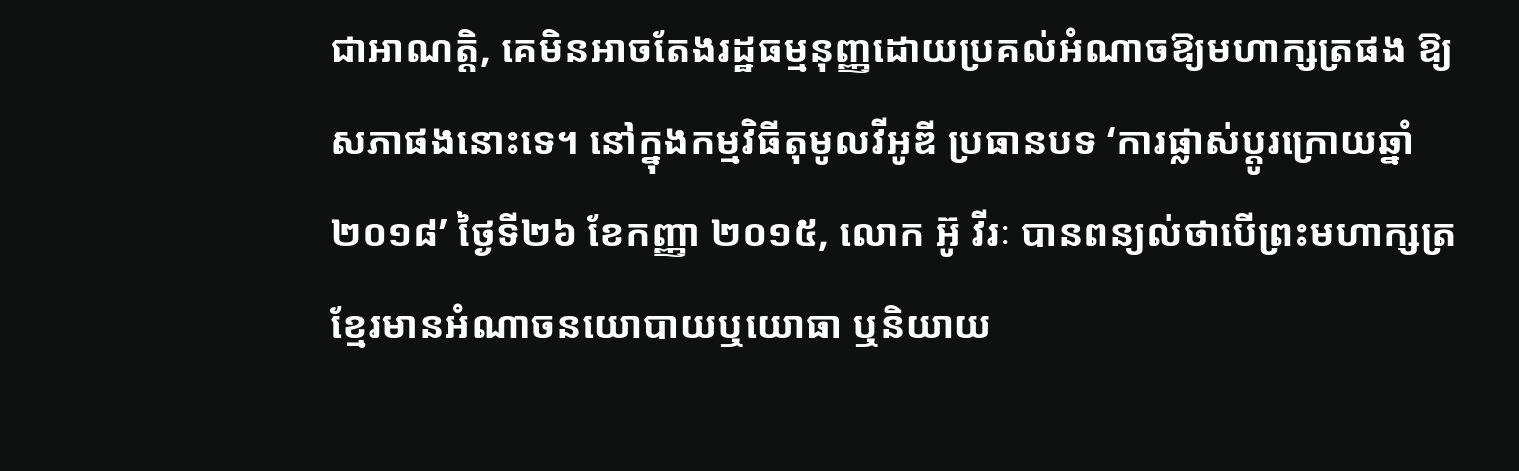ជាអាណត្តិ, គេមិនអាចតែងរដ្ឋធម្មនុញ្ញដោយប្រគល់អំណាចឱ្យមហាក្សត្រផង ឱ្យសភាផងនោះទេ។ នៅក្នុងកម្មវិធីតុមូលវីអូឌី ប្រធានបទ ‘ការផ្លាស់ប្តូរក្រោយឆ្នាំ២០១៨’ ថ្ងៃទី២៦ ខែកញ្ញា ២០១៥, លោក អ៊ូ វីរៈ បានពន្យល់ថាបើព្រះមហាក្សត្រខ្មែរមានអំណាចនយោបាយឬយោធា ឬនិយាយ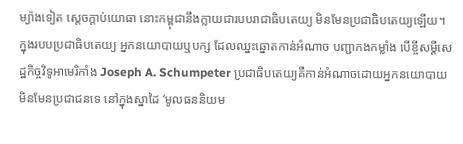ម្យ៉ាងទៀត ស្តេចក្តាប់យោធា នោះកម្ពុជានឹងក្លាយជារបបរាជាធិបតេយ្យ មិនមែនប្រជាធិបតេយ្យឡើយ។ ក្នុងរបបប្រជាធិបតេយ្យ អ្នកនយោបាយឬបក្ស ដែលឈ្នះឆ្នោតកាន់អំណាច បញ្ជាកងកម្លាំង បើខ្ចីសម្តីសេដ្ឋកិច្ចវិទូអាមេរិកាំង Joseph A. Schumpeter ប្រជាធិបតេយ្យគឺកាន់អំណាចដោយអ្នកនយោបាយ មិនមែនប្រជាជនទេ នៅក្នុងស្នាដៃ ‘មូលធននិយម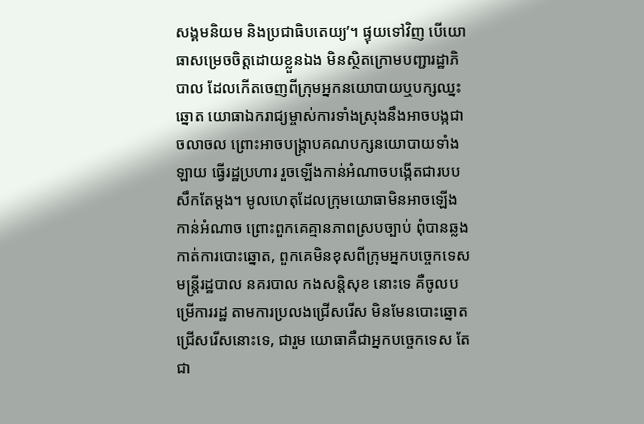សង្គមនិយម និងប្រជាធិបតេយ្យ’។ ផ្ទុយទៅវិញ បើយោធាសម្រេចចិត្តដោយខ្លួនឯង មិនស្ថិតក្រោមបញ្ជារដ្ឋាភិបាល ដែលកើតចេញពីក្រុមអ្នកនយោបាយឬបក្សឈ្នះឆ្នោត យោធាឯករាជ្យម្ចាស់ការទាំងស្រុងនឹងអាចបង្កជាចលាចល ព្រោះអាចបង្ក្រាបគណបក្សនយោបាយទាំងឡាយ ធ្វើរដ្ឋប្រហារ រួចឡើងកាន់អំណាចបង្កើតជារបបសឹកតែម្តង។ មូលហេតុដែលក្រុមយោធាមិនអាចឡើងកាន់អំណាច ព្រោះពួកគេគ្មានភាពស្របច្បាប់ ពុំបានឆ្លងកាត់ការបោះឆ្នោត, ពួកគេមិនខុសពីក្រុមអ្នកបច្ចេកទេស មន្ត្រីរដ្ឋបាល នគរបាល កងសន្តិសុខ នោះទេ គឺចូលបម្រើការរដ្ឋ តាមការប្រលងជ្រើសរើស មិនមែនបោះឆ្នោតជ្រើសរើសនោះទេ, ជារួម យោធាគឺជាអ្នកបច្ចេកទេស តែជា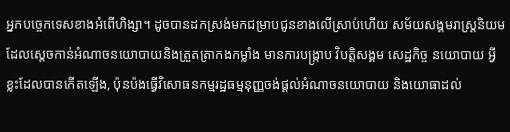អ្នកបច្ចេកទេសខាងអំពើហិង្សា។ ដូចបានដកស្រង់មកជម្រាបជូនខាងលើស្រាប់ហើយ សម័យសង្គមរាស្ត្រនិយមដែលស្តេចកាន់អំណាចនយោបាយនិងត្រួតត្រាកងកម្លាំង មានការបង្ក្រាប វិបត្តិសង្គម សេដ្ឋកិច្ច នយោបាយ អ្វីខ្លះដែលបានកើតឡើង, ប៉ុនប៉ងធ្វើវិសោធនកម្មរដ្ឋធម្មនុញ្ញចង់ផ្តល់អំណាចនយោបាយ និងយោធាដល់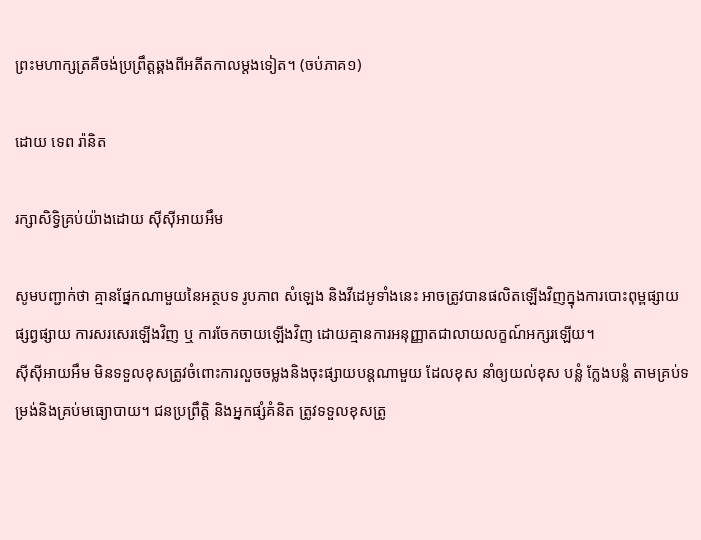ព្រះមហាក្សត្រគឺចង់ប្រព្រឹត្តឆ្គងពីអតីតកាលម្តងទៀត។ (ចប់ភាគ១)

ដោយ ទេព រ៉ានិត

រក្សាសិទ្វិគ្រប់យ៉ាងដោយ ស៊ីស៊ីអាយអឹម

សូមបញ្ជាក់ថា គ្មានផ្នែកណាមួយនៃអត្ថបទ រូបភាព សំឡេង និងវីដេអូទាំងនេះ អាចត្រូវបានផលិតឡើងវិញក្នុងការបោះពុម្ពផ្សាយ ផ្សព្វផ្សាយ ការសរសេរឡើងវិញ ឬ ការចែកចាយឡើងវិញ ដោយគ្មានការអនុញ្ញាតជាលាយលក្ខណ៍អក្សរឡើយ។
ស៊ីស៊ីអាយអឹម មិនទទួលខុសត្រូវចំពោះការលួចចម្លងនិងចុះផ្សាយបន្តណាមួយ ដែលខុស នាំឲ្យយល់ខុស បន្លំ ក្លែងបន្លំ តាមគ្រប់ទម្រង់និងគ្រប់មធ្យោបាយ។ ជនប្រព្រឹត្តិ និងអ្នកផ្សំគំនិត ត្រូវទទួលខុសត្រូ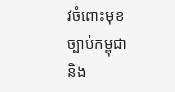វចំពោះមុខច្បាប់កម្ពុជា និង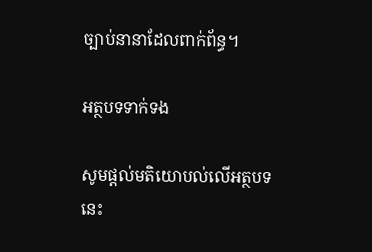ច្បាប់នានាដែលពាក់ព័ន្ធ។

អត្ថបទទាក់ទង

សូមផ្ដល់មតិយោបល់លើអត្ថបទនេះ